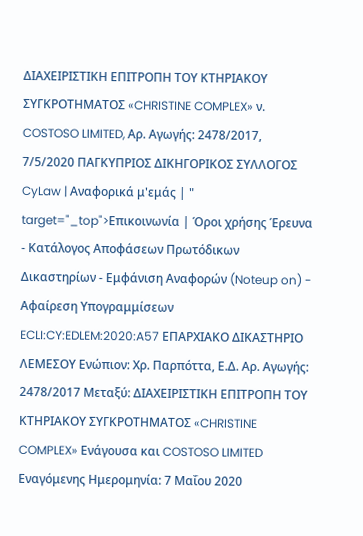ΔΙΑΧΕΙΡΙΣΤΙΚΗ ΕΠΙΤΡΟΠΗ ΤΟΥ ΚΤΗΡΙΑΚΟΥ ΣΥΓΚΡΟΤΗΜΑΤΟΣ «CHRISTINE COMPLEX» ν. COSTOSO LIMITED, Αρ. Αγωγής: 2478/2017, 7/5/2020 ΠΑΓΚΥΠΡΙΟΣ ΔΙΚΗΓΟΡΙΚΟΣ ΣΥΛΛΟΓΟΣ CyLaw | Αναφορικά μ'εμάς | " target="_top">Επικοινωνία | Όροι χρήσης Έρευνα - Κατάλογος Αποφάσεων Πρωτόδικων Δικαστηρίων - Εμφάνιση Αναφορών (Noteup on) - Αφαίρεση Υπογραμμίσεων ECLI:CY:EDLEM:2020:A57 ΕΠΑΡΧΙΑΚΟ ΔΙΚΑΣΤΗΡΙΟ ΛΕΜΕΣΟΥ Ενώπιον: Χρ. Παρπόττα, Ε.Δ. Αρ. Αγωγής: 2478/2017 Μεταξύ: ΔΙΑΧΕΙΡΙΣΤΙΚΗ ΕΠΙΤΡΟΠΗ ΤΟΥ ΚΤΗΡΙΑΚΟΥ ΣΥΓΚΡΟΤΗΜΑΤΟΣ «CHRISTINE COMPLEX» Ενάγουσα και COSTOSO LIMITED Εναγόμενης Ημερομηνία: 7 Μαΐου 2020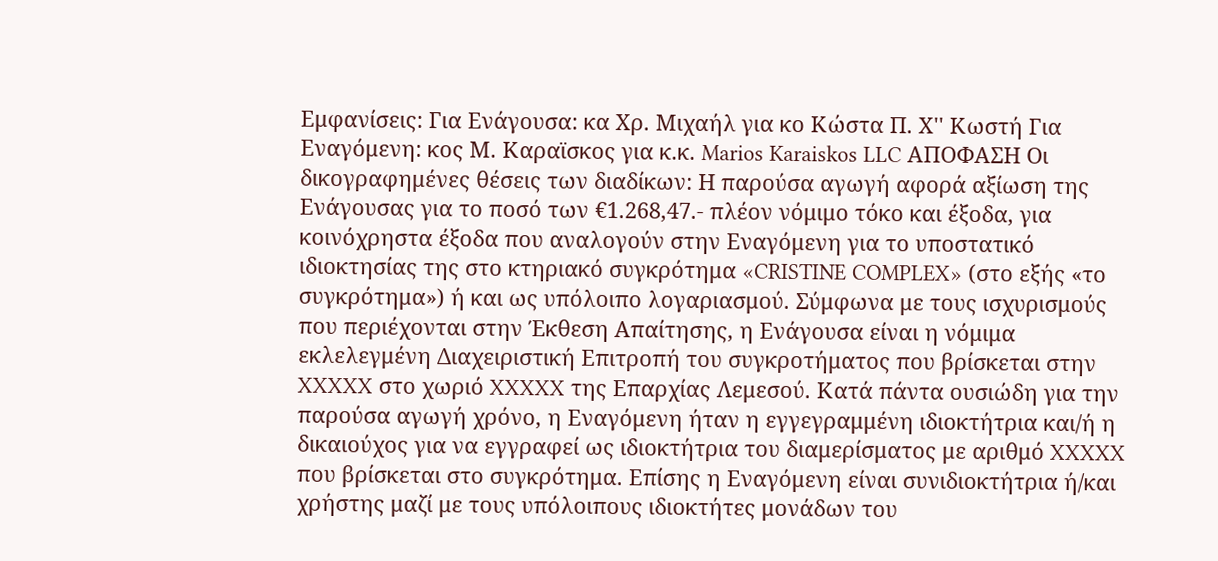Εμφανίσεις: Για Ενάγουσα: κα Χρ. Μιχαήλ για κο Κώστα Π. Χ'' Κωστή Για Εναγόμενη: κος Μ. Καραϊσκος για κ.κ. Marios Karaiskos LLC ΑΠΟΦΑΣΗ Οι δικογραφημένες θέσεις των διαδίκων: Η παρούσα αγωγή αφορά αξίωση της Ενάγουσας για το ποσό των €1.268,47.- πλέον νόμιμο τόκο και έξοδα, για κοινόχρηστα έξοδα που αναλογούν στην Εναγόμενη για το υποστατικό ιδιοκτησίας της στο κτηριακό συγκρότημα «CRISTINE COMPLEX» (στο εξής «το συγκρότημα») ή και ως υπόλοιπο λογαριασμού. Σύμφωνα με τους ισχυρισμούς που περιέχονται στην Έκθεση Απαίτησης, η Ενάγουσα είναι η νόμιμα εκλελεγμένη Διαχειριστική Επιτροπή του συγκροτήματος που βρίσκεται στην XXXXX στο χωριό XXXXX της Επαρχίας Λεμεσού. Κατά πάντα ουσιώδη για την παρούσα αγωγή χρόνο, η Εναγόμενη ήταν η εγγεγραμμένη ιδιοκτήτρια και/ή η δικαιούχος για να εγγραφεί ως ιδιοκτήτρια του διαμερίσματος με αριθμό XXXXX που βρίσκεται στο συγκρότημα. Επίσης η Εναγόμενη είναι συνιδιοκτήτρια ή/και χρήστης μαζί με τους υπόλοιπους ιδιοκτήτες μονάδων του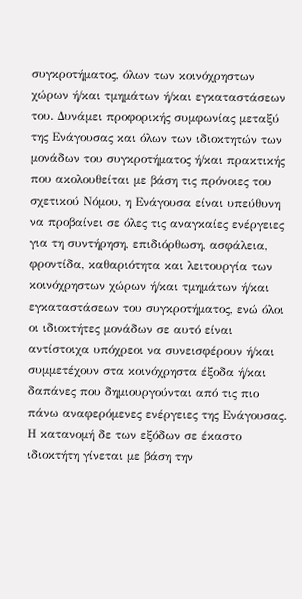συγκροτήματος, όλων των κοινόχρηστων χώρων ή/και τμημάτων ή/και εγκαταστάσεων του. Δυνάμει προφορικής συμφωνίας μεταξύ της Ενάγουσας και όλων των ιδιοκτητών των μονάδων του συγκροτήματος ή/και πρακτικής που ακολουθείται με βάση τις πρόνοιες του σχετικού Νόμου, η Ενάγουσα είναι υπεύθυνη να προβαίνει σε όλες τις αναγκαίες ενέργειες για τη συντήρηση, επιδιόρθωση, ασφάλεια, φροντίδα, καθαριότητα και λειτουργία των κοινόχρηστων χώρων ή/και τμημάτων ή/και εγκαταστάσεων του συγκροτήματος, ενώ όλοι οι ιδιοκτήτες μονάδων σε αυτό είναι αντίστοιχα υπόχρεοι να συνεισφέρουν ή/και συμμετέχουν στα κοινόχρηστα έξοδα ή/και δαπάνες που δημιουργούνται από τις πιο πάνω αναφερόμενες ενέργειες της Ενάγουσας. Η κατανομή δε των εξόδων σε έκαστο ιδιοκτήτη γίνεται με βάση την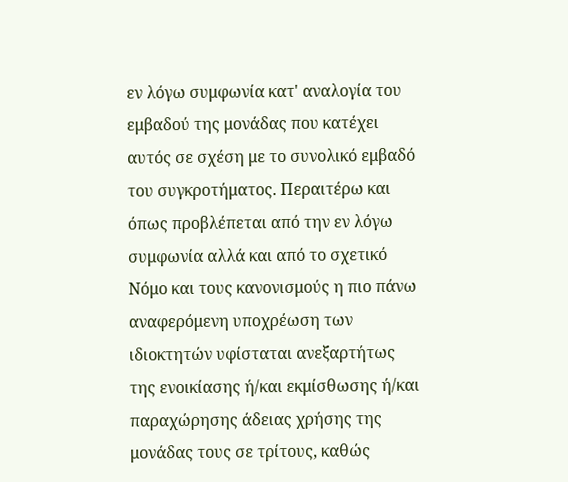εν λόγω συμφωνία κατ' αναλογία του εμβαδού της μονάδας που κατέχει αυτός σε σχέση με το συνολικό εμβαδό του συγκροτήματος. Περαιτέρω και όπως προβλέπεται από την εν λόγω συμφωνία αλλά και από το σχετικό Νόμο και τους κανονισμούς η πιο πάνω αναφερόμενη υποχρέωση των ιδιοκτητών υφίσταται ανεξαρτήτως της ενοικίασης ή/και εκμίσθωσης ή/και παραχώρησης άδειας χρήσης της μονάδας τους σε τρίτους, καθώς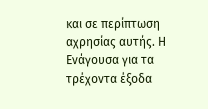και σε περίπτωση αχρησίας αυτής. Η Ενάγουσα για τα τρέχοντα έξοδα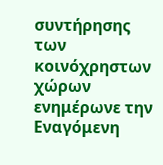συντήρησης των κοινόχρηστων χώρων ενημέρωνε την Εναγόμενη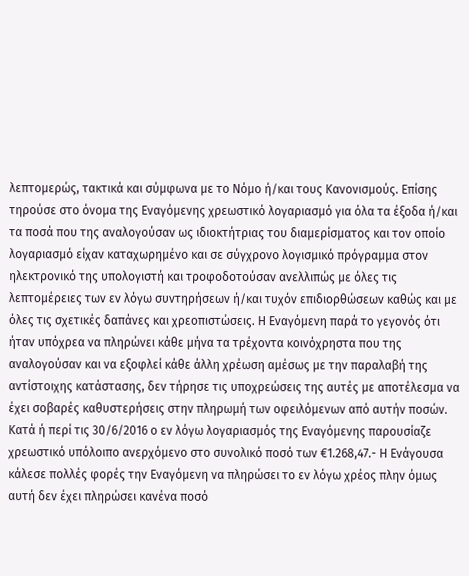λεπτομερώς, τακτικά και σύμφωνα με το Νόμο ή/και τους Κανονισμούς. Επίσης τηρούσε στο όνομα της Εναγόμενης χρεωστικό λογαριασμό για όλα τα έξοδα ή/και τα ποσά που της αναλογούσαν ως ιδιοκτήτριας του διαμερίσματος και τον οποίο λογαριασμό είχαν καταχωρημένο και σε σύγχρονο λογισμικό πρόγραμμα στον ηλεκτρονικό της υπολογιστή και τροφοδοτούσαν ανελλιπώς με όλες τις λεπτομέρειες των εν λόγω συντηρήσεων ή/και τυχόν επιδιορθώσεων καθώς και με όλες τις σχετικές δαπάνες και χρεοπιστώσεις. Η Εναγόμενη παρά το γεγονός ότι ήταν υπόχρεα να πληρώνει κάθε μήνα τα τρέχοντα κοινόχρηστα που της αναλογούσαν και να εξοφλεί κάθε άλλη χρέωση αμέσως με την παραλαβή της αντίστοιχης κατάστασης, δεν τήρησε τις υποχρεώσεις της αυτές με αποτέλεσμα να έχει σοβαρές καθυστερήσεις στην πληρωμή των οφειλόμενων από αυτήν ποσών. Κατά ή περί τις 30/6/2016 ο εν λόγω λογαριασμός της Εναγόμενης παρουσίαζε χρεωστικό υπόλοιπο ανερχόμενο στο συνολικό ποσό των €1.268,47.- Η Ενάγουσα κάλεσε πολλές φορές την Εναγόμενη να πληρώσει το εν λόγω χρέος πλην όμως αυτή δεν έχει πληρώσει κανένα ποσό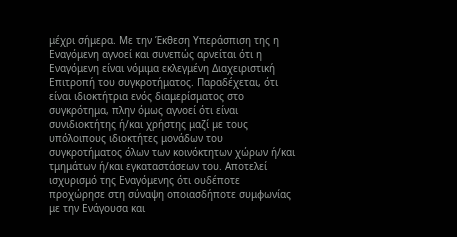μέχρι σήμερα. Με την Έκθεση Υπεράσπιση της η Εναγόμενη αγνοεί και συνεπώς αρνείται ότι η Εναγόμενη είναι νόμιμα εκλεγμένη Διαχειριστική Επιτροπή του συγκροτήματος. Παραδέχεται, ότι είναι ιδιοκτήτρια ενός διαμερίσματος στο συγκρότημα, πλην όμως αγνοεί ότι είναι συνιδιοκτήτης ή/και χρήστης μαζί με τους υπόλοιπους ιδιοκτήτες μονάδων του συγκροτήματος όλων των κοινόκτητων χώρων ή/και τμημάτων ή/και εγκαταστάσεων του. Αποτελεί ισχυρισμό της Εναγόμενης ότι ουδέποτε προχώρησε στη σύναψη οποιασδήποτε συμφωνίας με την Ενάγουσα και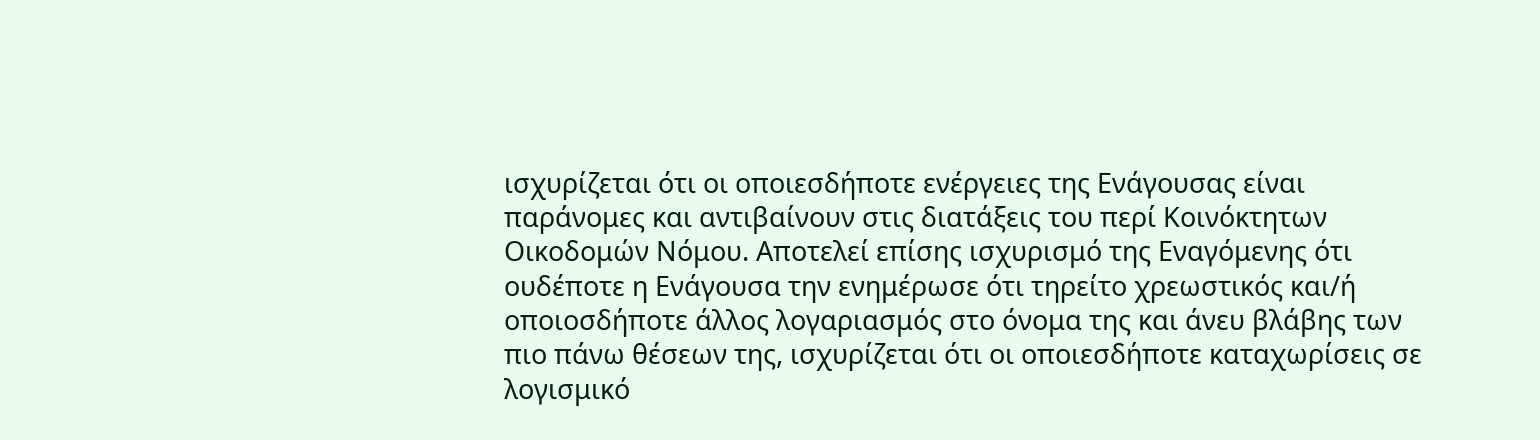ισχυρίζεται ότι οι οποιεσδήποτε ενέργειες της Ενάγουσας είναι παράνομες και αντιβαίνουν στις διατάξεις του περί Κοινόκτητων Οικοδομών Νόμου. Αποτελεί επίσης ισχυρισμό της Εναγόμενης ότι ουδέποτε η Ενάγουσα την ενημέρωσε ότι τηρείτο χρεωστικός και/ή οποιοσδήποτε άλλος λογαριασμός στο όνομα της και άνευ βλάβης των πιο πάνω θέσεων της, ισχυρίζεται ότι οι οποιεσδήποτε καταχωρίσεις σε λογισμικό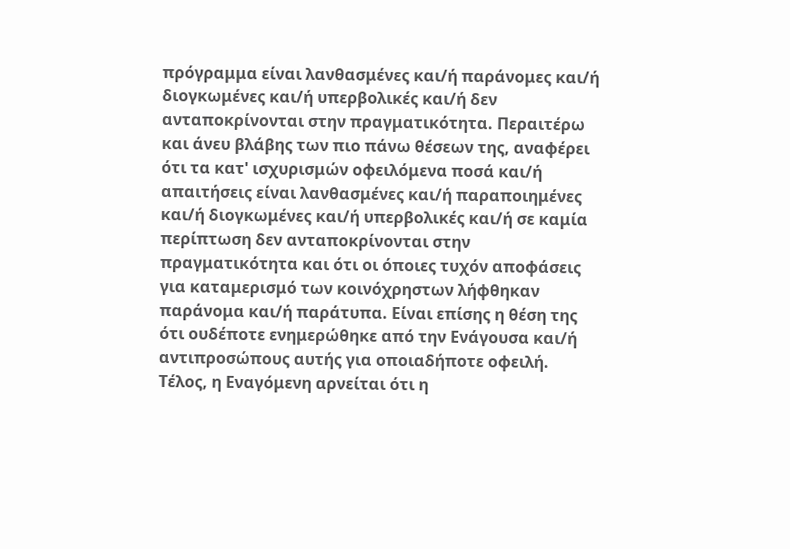πρόγραμμα είναι λανθασμένες και/ή παράνομες και/ή διογκωμένες και/ή υπερβολικές και/ή δεν ανταποκρίνονται στην πραγματικότητα. Περαιτέρω και άνευ βλάβης των πιο πάνω θέσεων της, αναφέρει ότι τα κατ' ισχυρισμών οφειλόμενα ποσά και/ή απαιτήσεις είναι λανθασμένες και/ή παραποιημένες και/ή διογκωμένες και/ή υπερβολικές και/ή σε καμία περίπτωση δεν ανταποκρίνονται στην πραγματικότητα και ότι οι όποιες τυχόν αποφάσεις για καταμερισμό των κοινόχρηστων λήφθηκαν παράνομα και/ή παράτυπα. Είναι επίσης η θέση της ότι ουδέποτε ενημερώθηκε από την Ενάγουσα και/ή αντιπροσώπους αυτής για οποιαδήποτε οφειλή. Τέλος, η Εναγόμενη αρνείται ότι η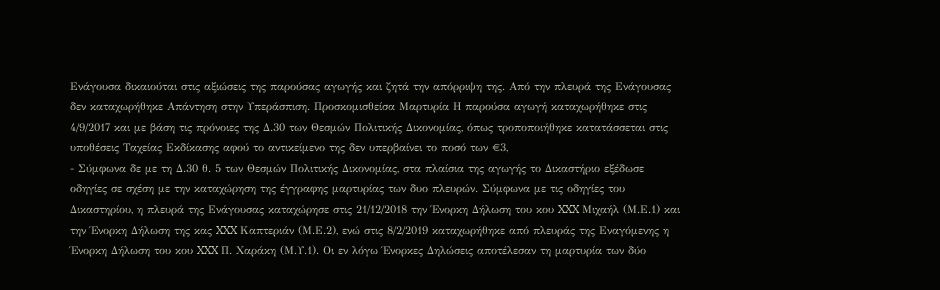Ενάγουσα δικαιούται στις αξιώσεις της παρούσας αγωγής και ζητά την απόρριψη της. Από την πλευρά της Ενάγουσας δεν καταχωρήθηκε Απάντηση στην Υπεράσπιση. Προσκομισθείσα Μαρτυρία Η παρούσα αγωγή καταχωρήθηκε στις 4/9/2017 και με βάση τις πρόνοιες της Δ.30 των Θεσμών Πολιτικής Δικονομίας, όπως τροποποιήθηκε κατατάσσεται στις υποθέσεις Ταχείας Εκδίκασης αφού το αντικείμενο της δεν υπερβαίνει το ποσό των €3,
- Σύμφωνα δε με τη Δ.30 θ. 5 των Θεσμών Πολιτικής Δικονομίας, στα πλαίσια της αγωγής το Δικαστήριο εξέδωσε οδηγίες σε σχέση με την καταχώρηση της έγγραφης μαρτυρίας των δυο πλευρών. Σύμφωνα με τις οδηγίες του Δικαστηρίου, η πλευρά της Ενάγουσας καταχώρησε στις 21/12/2018 την Ένορκη Δήλωση του κου XXX Μιχαήλ (Μ.Ε.1) και την Ένορκη Δήλωση της κας XXX Καπτεριάν (Μ.Ε.2), ενώ στις 8/2/2019 καταχωρήθηκε από πλευράς της Εναγόμενης η Ένορκη Δήλωση του κου XXX Π. Χαράκη (Μ.Υ.1). Οι εν λόγω Ένορκες Δηλώσεις αποτέλεσαν τη μαρτυρία των δύο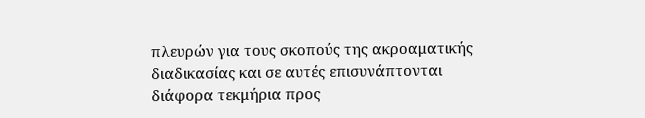πλευρών για τους σκοπούς της ακροαματικής διαδικασίας και σε αυτές επισυνάπτονται διάφορα τεκμήρια προς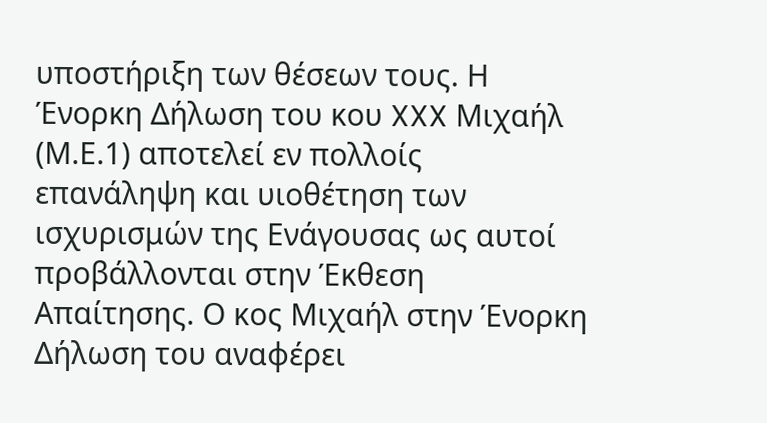υποστήριξη των θέσεων τους. Η Ένορκη Δήλωση του κου XXX Μιχαήλ (Μ.Ε.1) αποτελεί εν πολλοίς επανάληψη και υιοθέτηση των ισχυρισμών της Ενάγουσας ως αυτοί προβάλλονται στην Έκθεση Απαίτησης. Ο κος Μιχαήλ στην Ένορκη Δήλωση του αναφέρει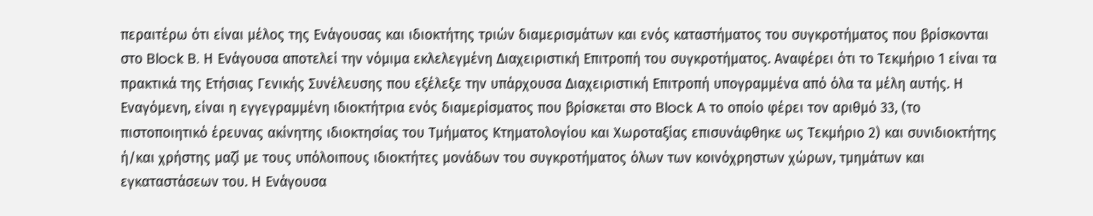περαιτέρω ότι είναι μέλος της Ενάγουσας και ιδιοκτήτης τριών διαμερισμάτων και ενός καταστήματος του συγκροτήματος που βρίσκονται στο Block B. Η Ενάγουσα αποτελεί την νόμιμα εκλελεγμένη Διαχειριστική Επιτροπή του συγκροτήματος. Αναφέρει ότι το Τεκμήριο 1 είναι τα πρακτικά της Ετήσιας Γενικής Συνέλευσης που εξέλεξε την υπάρχουσα Διαχειριστική Επιτροπή υπογραμμένα από όλα τα μέλη αυτής. Η Εναγόμενη, είναι η εγγεγραμμένη ιδιοκτήτρια ενός διαμερίσματος που βρίσκεται στο Block A το οποίο φέρει τον αριθμό 33, (το πιστοποιητικό έρευνας ακίνητης ιδιοκτησίας του Τμήματος Κτηματολογίου και Χωροταξίας επισυνάφθηκε ως Τεκμήριο 2) και συνιδιοκτήτης ή/και χρήστης μαζί με τους υπόλοιπους ιδιοκτήτες μονάδων του συγκροτήματος όλων των κοινόχρηστων χώρων, τμημάτων και εγκαταστάσεων του. Η Ενάγουσα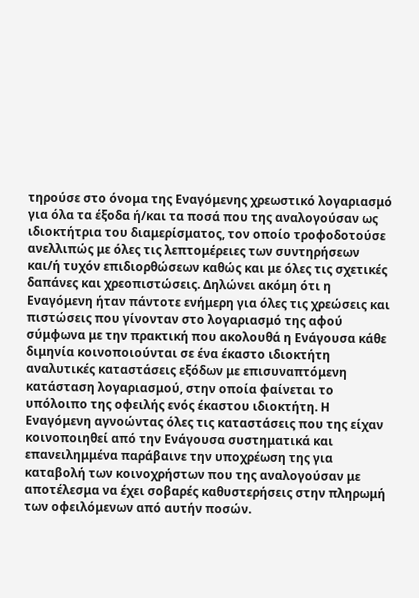τηρούσε στο όνομα της Εναγόμενης χρεωστικό λογαριασμό για όλα τα έξοδα ή/και τα ποσά που της αναλογούσαν ως ιδιοκτήτρια του διαμερίσματος, τον οποίο τροφοδοτούσε ανελλιπώς με όλες τις λεπτομέρειες των συντηρήσεων και/ή τυχόν επιδιορθώσεων καθώς και με όλες τις σχετικές δαπάνες και χρεοπιστώσεις. Δηλώνει ακόμη ότι η Εναγόμενη ήταν πάντοτε ενήμερη για όλες τις χρεώσεις και πιστώσεις που γίνονταν στο λογαριασμό της αφού σύμφωνα με την πρακτική που ακολουθά η Ενάγουσα κάθε διμηνία κοινοποιούνται σε ένα έκαστο ιδιοκτήτη αναλυτικές καταστάσεις εξόδων με επισυναπτόμενη κατάσταση λογαριασμού, στην οποία φαίνεται το υπόλοιπο της οφειλής ενός έκαστου ιδιοκτήτη. Η Εναγόμενη αγνοώντας όλες τις καταστάσεις που της είχαν κοινοποιηθεί από την Ενάγουσα συστηματικά και επανειλημμένα παράβαινε την υποχρέωση της για καταβολή των κοινοχρήστων που της αναλογούσαν με αποτέλεσμα να έχει σοβαρές καθυστερήσεις στην πληρωμή των οφειλόμενων από αυτήν ποσών.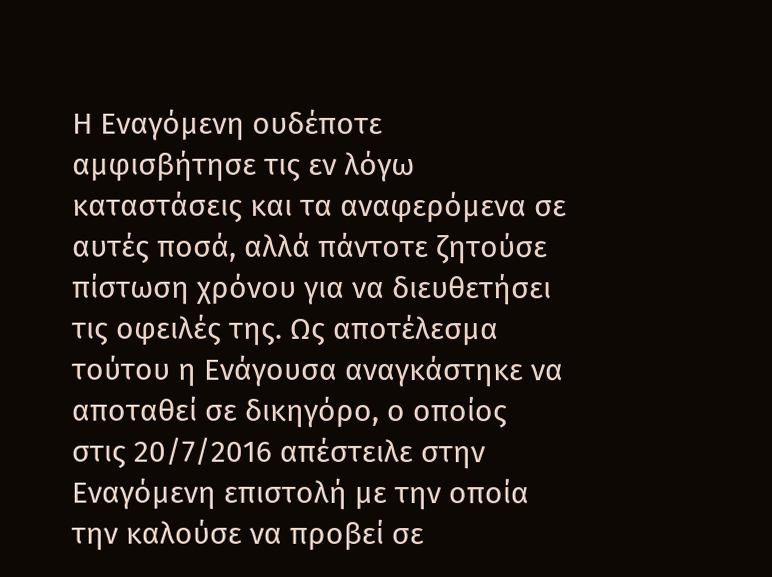Η Εναγόμενη ουδέποτε αμφισβήτησε τις εν λόγω καταστάσεις και τα αναφερόμενα σε αυτές ποσά, αλλά πάντοτε ζητούσε πίστωση χρόνου για να διευθετήσει τις οφειλές της. Ως αποτέλεσμα τούτου η Ενάγουσα αναγκάστηκε να αποταθεί σε δικηγόρο, ο οποίος στις 20/7/2016 απέστειλε στην Εναγόμενη επιστολή με την οποία την καλούσε να προβεί σε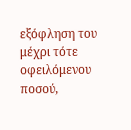εξόφληση του μέχρι τότε οφειλόμενου ποσού,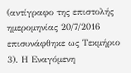(αντίγραφο της επιστολής ημερομηνίας 20/7/2016 επισυνάφθηκε ως Τεκμήριο 3). Η Εναγόμενη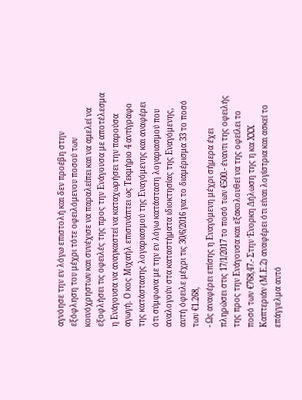αγνόησε την εν λόγω επιστολή και δεν προέβη στην εξόφληση του μέχρι τότε οφειλόμενου ποσού των κοινόχρηστων και συνέχισε να παραλείπει και να αμελεί να εξοφλήσει τις οφειλές της προς την Ενάγουσα με αποτέλεσμα η Ενάγουσα να αναγκαστεί να καταχωρήσει την παρούσα αγωγή. Ο κος Μιχαήλ επισυνάπτει ως Τεκμήριο 4 αντίγραφο της κατάστασης λογαριασμού της Εναγόμενης και αναφέρει ότι σύμφωνα με την εν λόγω κατάσταση λογαριασμού που αναλογούν στα καταστήματα ιδιοκτησίας της Εναγόμενης, αυτή όφειλε μέχρι τις 30/6/2016 για το διαμέρισμα 33 το ποσό των €1.268,
- Ως αναφέρει επίσης η Εναγόμενη μέχρι σήμερα έχει πληρώσει στις 17/1/2017 το ποσό των €500.- έναντι της οφειλής της προς την Ενάγουσα και εξακολουθεί να της οφείλει το ποσό των €768,47.- Στην Ένορκη Δήλωση της η κα XXX Καπτεριάν (Μ.Ε.2) αναφέρει ότι είναι λογίστρια και ασκεί το επάγγελμα αυτό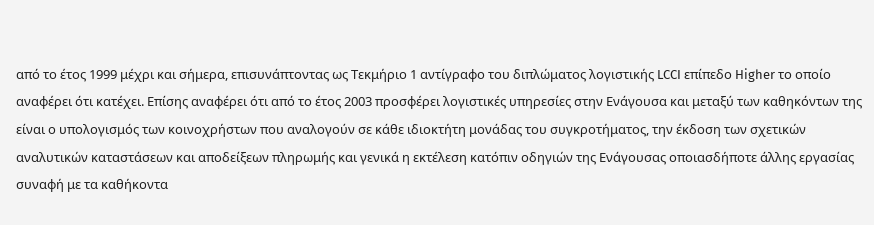από το έτος 1999 μέχρι και σήμερα, επισυνάπτοντας ως Τεκμήριο 1 αντίγραφο του διπλώματος λογιστικής LCCI επίπεδο Higher το οποίο αναφέρει ότι κατέχει. Επίσης αναφέρει ότι από το έτος 2003 προσφέρει λογιστικές υπηρεσίες στην Ενάγουσα και μεταξύ των καθηκόντων της είναι ο υπολογισμός των κοινοχρήστων που αναλογούν σε κάθε ιδιοκτήτη μονάδας του συγκροτήματος, την έκδοση των σχετικών αναλυτικών καταστάσεων και αποδείξεων πληρωμής και γενικά η εκτέλεση κατόπιν οδηγιών της Ενάγουσας οποιασδήποτε άλλης εργασίας συναφή με τα καθήκοντα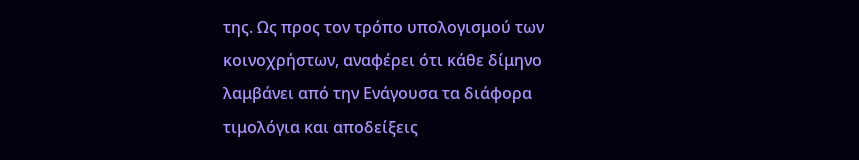της. Ως προς τον τρόπο υπολογισμού των κοινοχρήστων, αναφέρει ότι κάθε δίμηνο λαμβάνει από την Ενάγουσα τα διάφορα τιμολόγια και αποδείξεις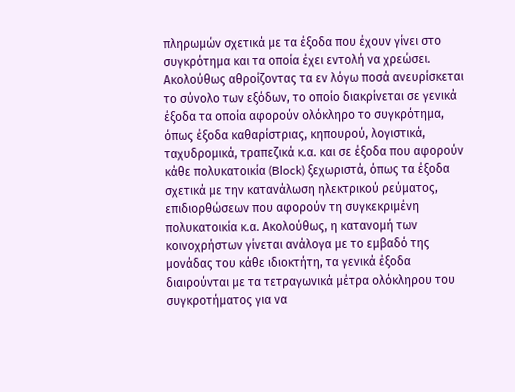πληρωμών σχετικά με τα έξοδα που έχουν γίνει στο συγκρότημα και τα οποία έχει εντολή να χρεώσει. Ακολούθως αθροίζοντας τα εν λόγω ποσά ανευρίσκεται το σύνολο των εξόδων, το οποίο διακρίνεται σε γενικά έξοδα τα οποία αφορούν ολόκληρο το συγκρότημα, όπως έξοδα καθαρίστριας, κηπουρού, λογιστικά, ταχυδρομικά, τραπεζικά κ.α. και σε έξοδα που αφορούν κάθε πολυκατοικία (Block) ξεχωριστά, όπως τα έξοδα σχετικά με την κατανάλωση ηλεκτρικού ρεύματος, επιδιορθώσεων που αφορούν τη συγκεκριμένη πολυκατοικία κ.α. Ακολούθως, η κατανομή των κοινοχρήστων γίνεται ανάλογα με το εμβαδό της μονάδας του κάθε ιδιοκτήτη, τα γενικά έξοδα διαιρούνται με τα τετραγωνικά μέτρα ολόκληρου του συγκροτήματος για να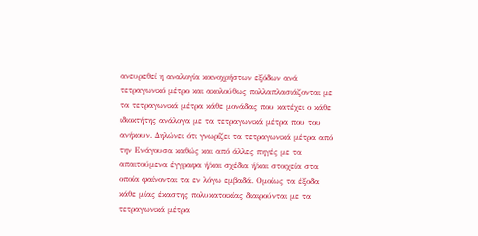ανευρεθεί η αναλογία κοινοχρήστων εξόδων ανά τετραγωνικό μέτρο και ακολούθως πολλαπλασιάζονται με τα τετραγωνικά μέτρα κάθε μονάδας που κατέχει ο κάθε ιδιοκτήτης ανάλογα με τα τετραγωνικά μέτρα που του ανήκουν. Δηλώνει ότι γνωρίζει τα τετραγωνικά μέτρα από την Ενάγουσα καθώς και από άλλες πηγές με τα απαιτούμενα έγγραφα ή/και σχέδια ή/και στοιχεία στα οποία φαίνονται τα εν λόγω εμβαδά. Ομοίως τα έξοδα κάθε μίας έκαστης πολυκατοικίας διαιρούνται με τα τετραγωνικά μέτρα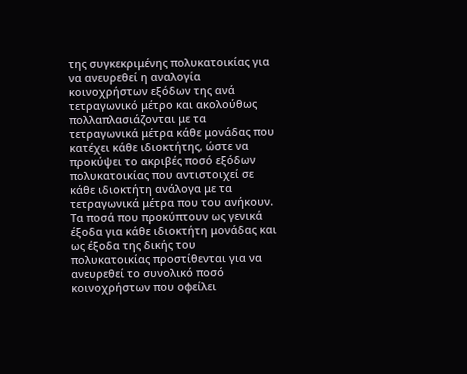της συγκεκριμένης πολυκατοικίας για να ανευρεθεί η αναλογία κοινοχρήστων εξόδων της ανά τετραγωνικό μέτρο και ακολούθως πολλαπλασιάζονται με τα τετραγωνικά μέτρα κάθε μονάδας που κατέχει κάθε ιδιοκτήτης, ώστε να προκύψει το ακριβές ποσό εξόδων πολυκατοικίας που αντιστοιχεί σε κάθε ιδιοκτήτη ανάλογα με τα τετραγωνικά μέτρα που του ανήκουν. Τα ποσά που προκύπτουν ως γενικά έξοδα για κάθε ιδιοκτήτη μονάδας και ως έξοδα της δικής του πολυκατοικίας προστίθενται για να ανευρεθεί το συνολικό ποσό κοινοχρήστων που οφείλει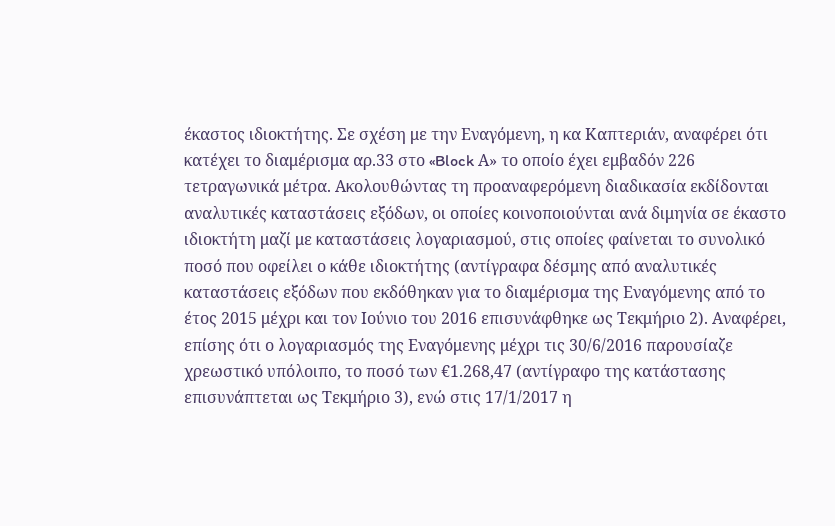έκαστος ιδιοκτήτης. Σε σχέση με την Εναγόμενη, η κα Καπτεριάν, αναφέρει ότι κατέχει το διαμέρισμα αρ.33 στο «Block Α» το οποίο έχει εμβαδόν 226 τετραγωνικά μέτρα. Ακολουθώντας τη προαναφερόμενη διαδικασία εκδίδονται αναλυτικές καταστάσεις εξόδων, οι οποίες κοινοποιούνται ανά διμηνία σε έκαστο ιδιοκτήτη μαζί με καταστάσεις λογαριασμού, στις οποίες φαίνεται το συνολικό ποσό που οφείλει ο κάθε ιδιοκτήτης (αντίγραφα δέσμης από αναλυτικές καταστάσεις εξόδων που εκδόθηκαν για το διαμέρισμα της Εναγόμενης από το έτος 2015 μέχρι και τον Ιούνιο του 2016 επισυνάφθηκε ως Τεκμήριο 2). Αναφέρει, επίσης ότι ο λογαριασμός της Εναγόμενης μέχρι τις 30/6/2016 παρουσίαζε χρεωστικό υπόλοιπο, το ποσό των €1.268,47 (αντίγραφο της κατάστασης επισυνάπτεται ως Τεκμήριο 3), ενώ στις 17/1/2017 η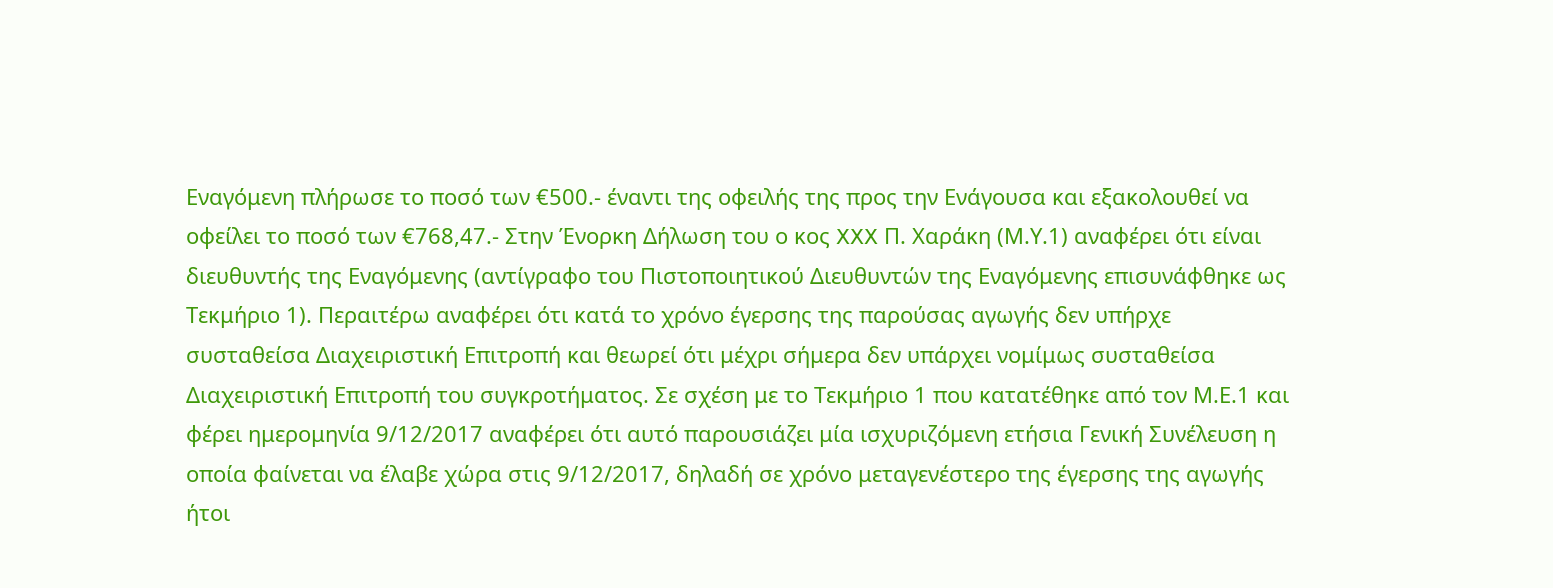Εναγόμενη πλήρωσε το ποσό των €500.- έναντι της οφειλής της προς την Ενάγουσα και εξακολουθεί να οφείλει το ποσό των €768,47.- Στην Ένορκη Δήλωση του ο κος XXX Π. Χαράκη (Μ.Υ.1) αναφέρει ότι είναι διευθυντής της Εναγόμενης (αντίγραφο του Πιστοποιητικού Διευθυντών της Εναγόμενης επισυνάφθηκε ως Τεκμήριο 1). Περαιτέρω αναφέρει ότι κατά το χρόνο έγερσης της παρούσας αγωγής δεν υπήρχε συσταθείσα Διαχειριστική Επιτροπή και θεωρεί ότι μέχρι σήμερα δεν υπάρχει νομίμως συσταθείσα Διαχειριστική Επιτροπή του συγκροτήματος. Σε σχέση με το Τεκμήριο 1 που κατατέθηκε από τον Μ.Ε.1 και φέρει ημερομηνία 9/12/2017 αναφέρει ότι αυτό παρουσιάζει μία ισχυριζόμενη ετήσια Γενική Συνέλευση η οποία φαίνεται να έλαβε χώρα στις 9/12/2017, δηλαδή σε χρόνο μεταγενέστερο της έγερσης της αγωγής ήτοι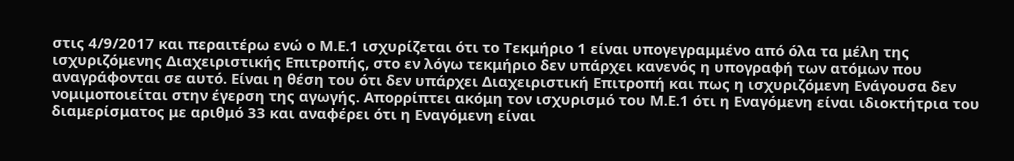στις 4/9/2017 και περαιτέρω ενώ ο Μ.Ε.1 ισχυρίζεται ότι το Τεκμήριο 1 είναι υπογεγραμμένο από όλα τα μέλη της ισχυριζόμενης Διαχειριστικής Επιτροπής, στο εν λόγω τεκμήριο δεν υπάρχει κανενός η υπογραφή των ατόμων που αναγράφονται σε αυτό. Είναι η θέση του ότι δεν υπάρχει Διαχειριστική Επιτροπή και πως η ισχυριζόμενη Ενάγουσα δεν νομιμοποιείται στην έγερση της αγωγής. Απορρίπτει ακόμη τον ισχυρισμό του Μ.Ε.1 ότι η Εναγόμενη είναι ιδιοκτήτρια του διαμερίσματος με αριθμό 33 και αναφέρει ότι η Εναγόμενη είναι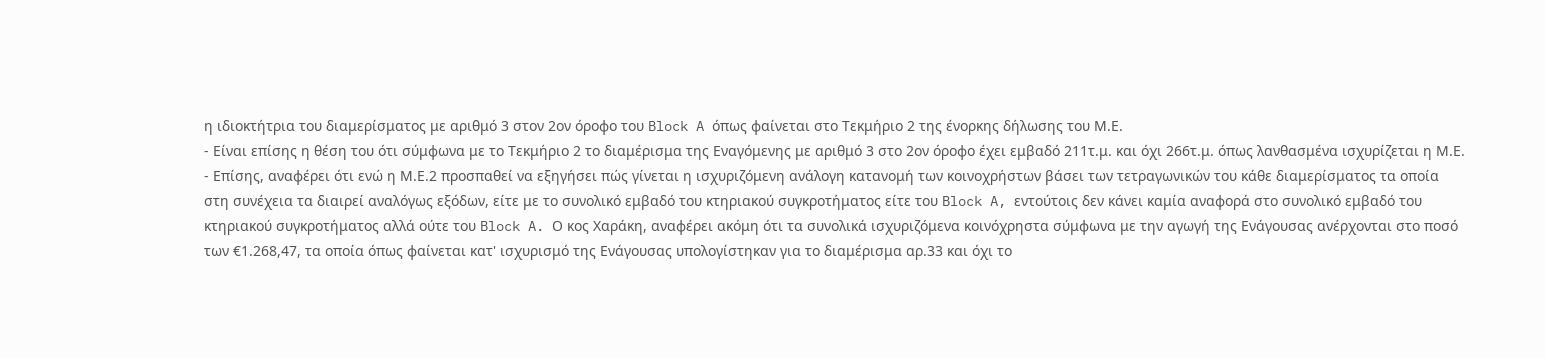η ιδιοκτήτρια του διαμερίσματος με αριθμό 3 στον 2ον όροφο του Block A όπως φαίνεται στο Τεκμήριο 2 της ένορκης δήλωσης του Μ.Ε.
- Είναι επίσης η θέση του ότι σύμφωνα με το Τεκμήριο 2 το διαμέρισμα της Εναγόμενης με αριθμό 3 στο 2ον όροφο έχει εμβαδό 211τ.μ. και όχι 266τ.μ. όπως λανθασμένα ισχυρίζεται η Μ.Ε.
- Επίσης, αναφέρει ότι ενώ η Μ.Ε.2 προσπαθεί να εξηγήσει πώς γίνεται η ισχυριζόμενη ανάλογη κατανομή των κοινοχρήστων βάσει των τετραγωνικών του κάθε διαμερίσματος τα οποία στη συνέχεια τα διαιρεί αναλόγως εξόδων, είτε με το συνολικό εμβαδό του κτηριακού συγκροτήματος είτε του Block A, εντούτοις δεν κάνει καμία αναφορά στο συνολικό εμβαδό του κτηριακού συγκροτήματος αλλά ούτε του Block A. Ο κος Χαράκη, αναφέρει ακόμη ότι τα συνολικά ισχυριζόμενα κοινόχρηστα σύμφωνα με την αγωγή της Ενάγουσας ανέρχονται στο ποσό των €1.268,47, τα οποία όπως φαίνεται κατ' ισχυρισμό της Ενάγουσας υπολογίστηκαν για το διαμέρισμα αρ.33 και όχι το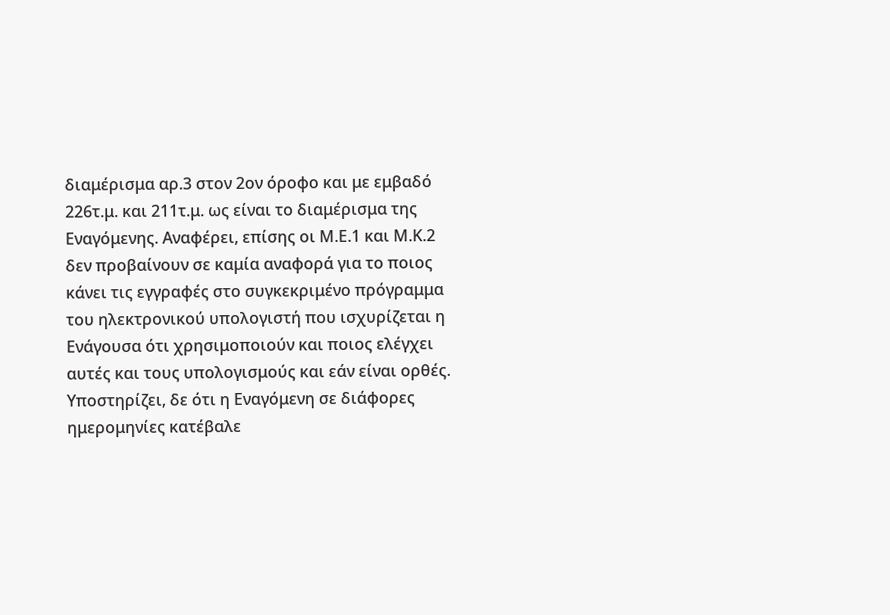διαμέρισμα αρ.3 στον 2ον όροφο και με εμβαδό 226τ.μ. και 211τ.μ. ως είναι το διαμέρισμα της Εναγόμενης. Αναφέρει, επίσης οι Μ.Ε.1 και Μ.Κ.2 δεν προβαίνουν σε καμία αναφορά για το ποιος κάνει τις εγγραφές στο συγκεκριμένο πρόγραμμα του ηλεκτρονικού υπολογιστή που ισχυρίζεται η Ενάγουσα ότι χρησιμοποιούν και ποιος ελέγχει αυτές και τους υπολογισμούς και εάν είναι ορθές. Υποστηρίζει, δε ότι η Εναγόμενη σε διάφορες ημερομηνίες κατέβαλε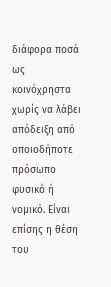διάφορα ποσά ως κοινόχρηστα χωρίς να λάβει απόδειξη από οποιοδήποτε πρόσωπο φυσικό ή νομικό. Είναι επίσης η θέση του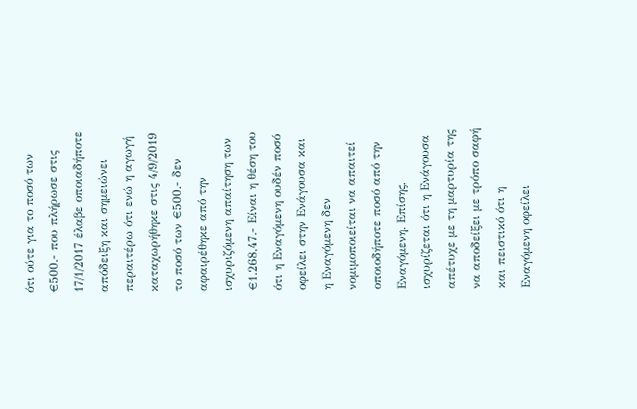ότι ούτε για το ποσό των €500.- που πλήρωσε στις 17/1/2017 έλαβε οποιαδήποτε απόδειξη και σημειώνει περαιτέρω ότι ενώ η αγωγή καταχωρήθηκε στις 4/9/2019 το ποσό των €500.- δεν αφαιρέθηκε από την ισχυριζόμενη απαίτηση των €1.268,47.- Είναι η θέση του ότι η Εναγόμενη ουδέν ποσό οφείλει στην Ενάγουσα και η Εναγόμενη δεν νομιμοποιείται να απαιτεί οποιοδήποτε ποσό από την Εναγόμενη. Επίσης, ισχυρίζεται ότι η Ενάγουσα απέτυχε με τη μαρτυρία της να αποδείξει με τρόπο σαφή και πειστικό ότι η Εναγόμενη οφείλει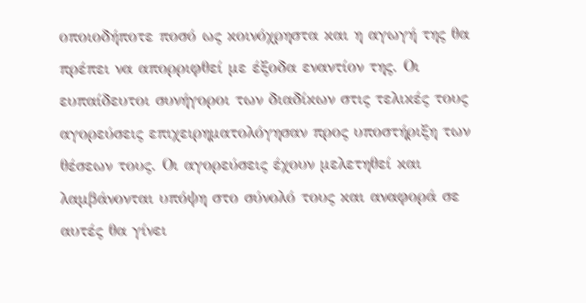οποιοδήποτε ποσό ως κοινόχρηστα και η αγωγή της θα πρέπει να απορριφθεί με έξοδα εναντίον της. Οι ευπαίδευτοι συνήγοροι των διαδίκων στις τελικές τους αγορεύσεις επιχειρηματολόγησαν προς υποστήριξη των θέσεων τους. Οι αγορεύσεις έχουν μελετηθεί και λαμβάνονται υπόψη στο σύνολό τους και αναφορά σε αυτές θα γίνει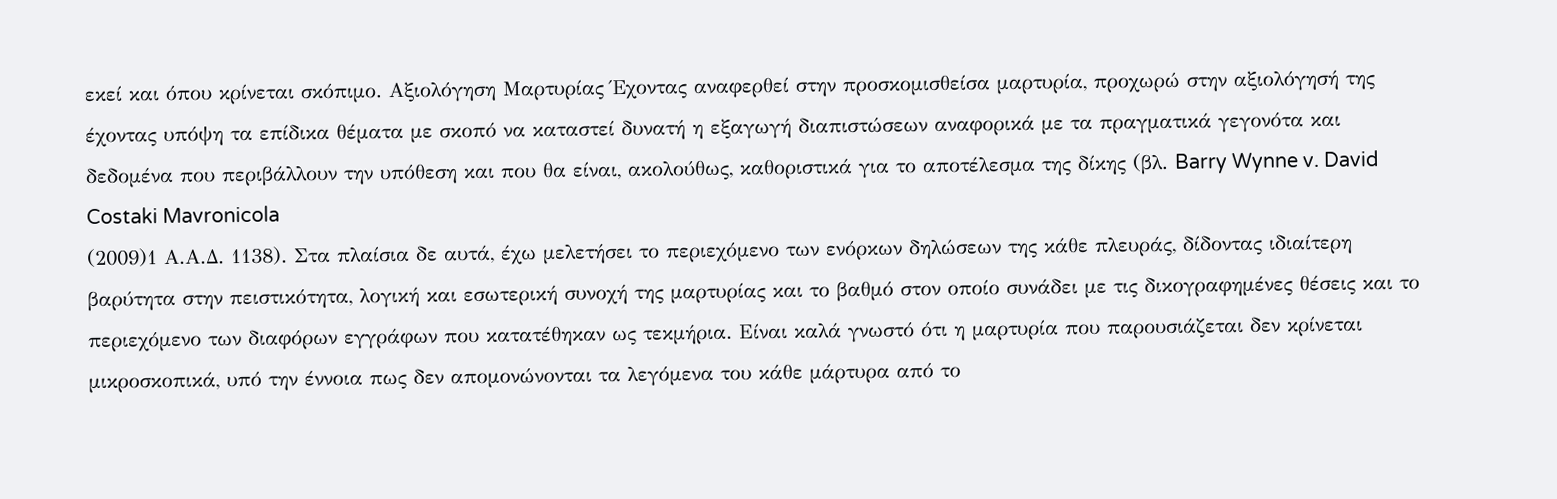εκεί και όπου κρίνεται σκόπιμο. Αξιολόγηση Μαρτυρίας Έχοντας αναφερθεί στην προσκομισθείσα μαρτυρία, προχωρώ στην αξιολόγησή της έχοντας υπόψη τα επίδικα θέματα με σκοπό να καταστεί δυνατή η εξαγωγή διαπιστώσεων αναφορικά με τα πραγματικά γεγονότα και δεδομένα που περιβάλλουν την υπόθεση και που θα είναι, ακολούθως, καθοριστικά για το αποτέλεσμα της δίκης (βλ. Barry Wynne v. David Costaki Mavronicola
(2009)1 Α.Α.Δ. 1138). Στα πλαίσια δε αυτά, έχω μελετήσει το περιεχόμενο των ενόρκων δηλώσεων της κάθε πλευράς, δίδοντας ιδιαίτερη βαρύτητα στην πειστικότητα, λογική και εσωτερική συνοχή της μαρτυρίας και το βαθμό στον οποίο συνάδει με τις δικογραφημένες θέσεις και το περιεχόμενο των διαφόρων εγγράφων που κατατέθηκαν ως τεκμήρια. Είναι καλά γνωστό ότι η μαρτυρία που παρουσιάζεται δεν κρίνεται μικροσκοπικά, υπό την έννοια πως δεν απομονώνονται τα λεγόμενα του κάθε μάρτυρα από το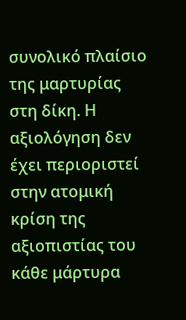συνολικό πλαίσιο της μαρτυρίας στη δίκη. Η αξιολόγηση δεν έχει περιοριστεί στην ατομική κρίση της αξιοπιστίας του κάθε μάρτυρα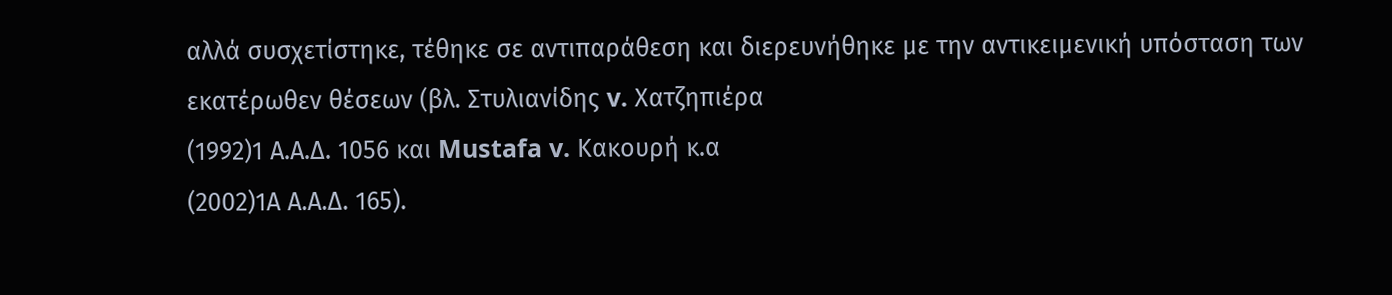αλλά συσχετίστηκε, τέθηκε σε αντιπαράθεση και διερευνήθηκε με την αντικειμενική υπόσταση των εκατέρωθεν θέσεων (βλ. Στυλιανίδης v. Χατζηπιέρα
(1992)1 Α.Α.Δ. 1056 και Mustafa v. Κακουρή κ.α
(2002)1Α Α.Α.Δ. 165).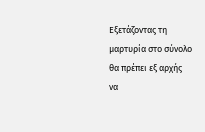Εξετάζοντας τη μαρτυρία στο σύνολο θα πρέπει εξ αρχής να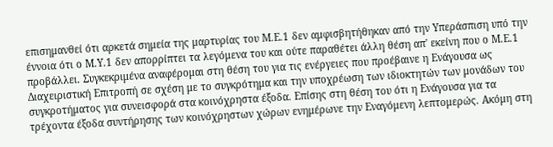επισημανθεί ότι αρκετά σημεία της μαρτυρίας του Μ.Ε.1 δεν αμφισβητήθηκαν από την Υπεράσπιση υπό την έννοια ότι ο Μ.Υ.1 δεν απορρίπτει τα λεγόμενα του και ούτε παραθέτει άλλη θέση απ' εκείνη που ο Μ.Ε.1 προβάλλει. Συγκεκριμένα αναφέρομαι στη θέση του για τις ενέργειες που προέβαινε η Ενάγουσα ως Διαχειριστική Επιτροπή σε σχέση με το συγκρότημα και την υποχρέωση των ιδιοκτητών των μονάδων του συγκροτήματος για συνεισφορά στα κοινόχρηστα έξοδα. Επίσης στη θέση του ότι η Ενάγουσα για τα τρέχοντα έξοδα συντήρησης των κοινόχρηστων χώρων ενημέρωνε την Εναγόμενη λεπτομερώς. Ακόμη στη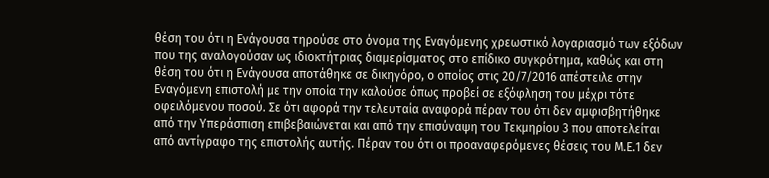θέση του ότι η Ενάγουσα τηρούσε στο όνομα της Εναγόμενης χρεωστικό λογαριασμό των εξόδων που της αναλογούσαν ως ιδιοκτήτριας διαμερίσματος στο επίδικο συγκρότημα, καθώς και στη θέση του ότι η Ενάγουσα αποτάθηκε σε δικηγόρο, ο οποίος στις 20/7/2016 απέστειλε στην Εναγόμενη επιστολή με την οποία την καλούσε όπως προβεί σε εξόφληση του μέχρι τότε οφειλόμενου ποσού. Σε ότι αφορά την τελευταία αναφορά πέραν του ότι δεν αμφισβητήθηκε από την Υπεράσπιση επιβεβαιώνεται και από την επισύναψη του Τεκμηρίου 3 που αποτελείται από αντίγραφο της επιστολής αυτής. Πέραν του ότι οι προαναφερόμενες θέσεις του Μ.Ε.1 δεν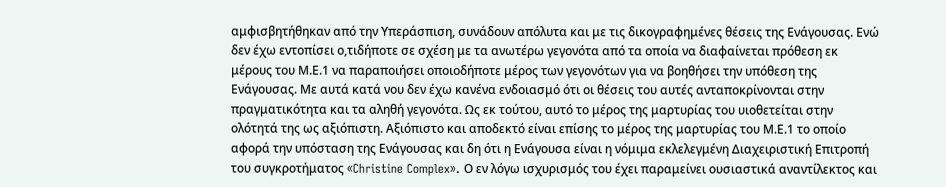αμφισβητήθηκαν από την Υπεράσπιση, συνάδουν απόλυτα και με τις δικογραφημένες θέσεις της Ενάγουσας. Ενώ δεν έχω εντοπίσει ο,τιδήποτε σε σχέση με τα ανωτέρω γεγονότα από τα οποία να διαφαίνεται πρόθεση εκ μέρους του Μ.Ε.1 να παραποιήσει οποιοδήποτε μέρος των γεγονότων για να βοηθήσει την υπόθεση της Ενάγουσας. Με αυτά κατά νου δεν έχω κανένα ενδοιασμό ότι οι θέσεις του αυτές ανταποκρίνονται στην πραγματικότητα και τα αληθή γεγονότα. Ως εκ τούτου, αυτό το μέρος της μαρτυρίας του υιοθετείται στην ολότητά της ως αξιόπιστη. Αξιόπιστο και αποδεκτό είναι επίσης το μέρος της μαρτυρίας του Μ.Ε.1 το οποίο αφορά την υπόσταση της Ενάγουσας και δη ότι η Ενάγουσα είναι η νόμιμα εκλελεγμένη Διαχειριστική Επιτροπή του συγκροτήματος «Christine Complex». Ο εν λόγω ισχυρισμός του έχει παραμείνει ουσιαστικά αναντίλεκτος και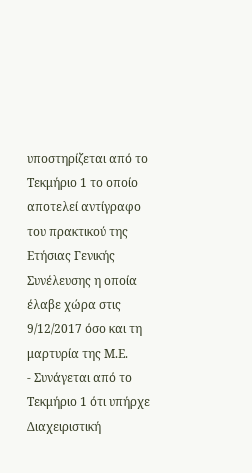υποστηρίζεται από το Τεκμήριο 1 το οποίο αποτελεί αντίγραφο του πρακτικού της Ετήσιας Γενικής Συνέλευσης η οποία έλαβε χώρα στις 9/12/2017 όσο και τη μαρτυρία της Μ.Ε.
- Συνάγεται από το Τεκμήριο 1 ότι υπήρχε Διαχειριστική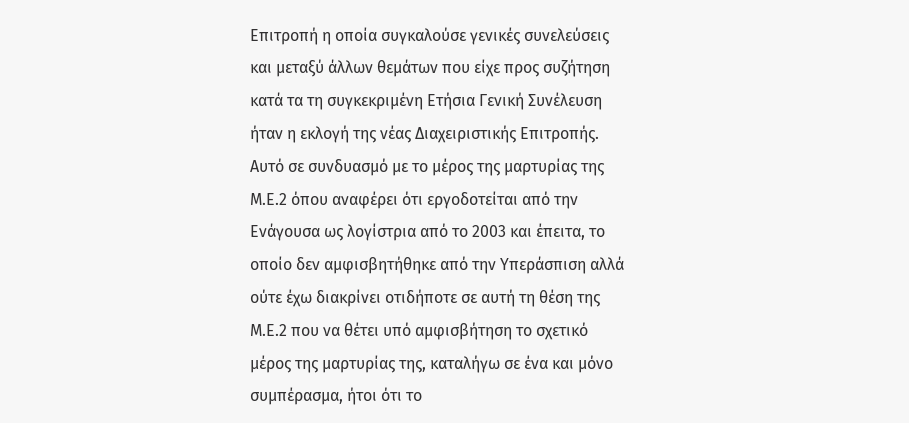Επιτροπή η οποία συγκαλούσε γενικές συνελεύσεις και μεταξύ άλλων θεμάτων που είχε προς συζήτηση κατά τα τη συγκεκριμένη Ετήσια Γενική Συνέλευση ήταν η εκλογή της νέας Διαχειριστικής Επιτροπής. Αυτό σε συνδυασμό με το μέρος της μαρτυρίας της Μ.Ε.2 όπου αναφέρει ότι εργοδοτείται από την Ενάγουσα ως λογίστρια από το 2003 και έπειτα, το οποίο δεν αμφισβητήθηκε από την Υπεράσπιση αλλά ούτε έχω διακρίνει οτιδήποτε σε αυτή τη θέση της Μ.Ε.2 που να θέτει υπό αμφισβήτηση το σχετικό μέρος της μαρτυρίας της, καταλήγω σε ένα και μόνο συμπέρασμα, ήτοι ότι το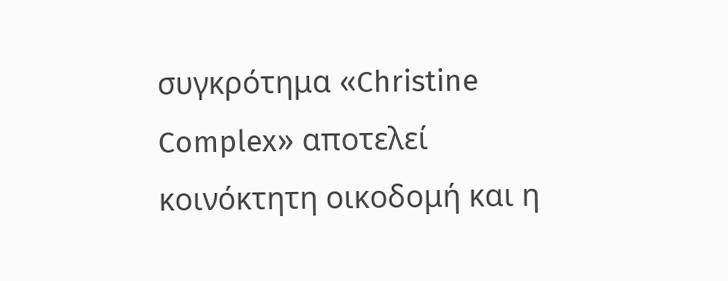συγκρότημα «Christine Complex» αποτελεί κοινόκτητη οικοδομή και η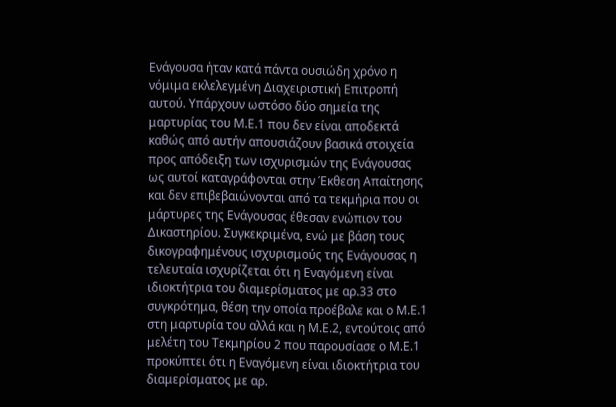Ενάγουσα ήταν κατά πάντα ουσιώδη χρόνο η νόμιμα εκλελεγμένη Διαχειριστική Επιτροπή αυτού. Υπάρχουν ωστόσο δύο σημεία της μαρτυρίας του Μ.Ε.1 που δεν είναι αποδεκτά καθώς από αυτήν απουσιάζουν βασικά στοιχεία προς απόδειξη των ισχυρισμών της Ενάγουσας ως αυτοί καταγράφονται στην Έκθεση Απαίτησης και δεν επιβεβαιώνονται από τα τεκμήρια που οι μάρτυρες της Ενάγουσας έθεσαν ενώπιον του Δικαστηρίου. Συγκεκριμένα, ενώ με βάση τους δικογραφημένους ισχυρισμούς της Ενάγουσας η τελευταία ισχυρίζεται ότι η Εναγόμενη είναι ιδιοκτήτρια του διαμερίσματος με αρ.33 στο συγκρότημα, θέση την οποία προέβαλε και ο Μ.Ε.1 στη μαρτυρία του αλλά και η Μ.Ε.2, εντούτοις από μελέτη του Τεκμηρίου 2 που παρουσίασε ο Μ.Ε.1 προκύπτει ότι η Εναγόμενη είναι ιδιοκτήτρια του διαμερίσματος με αρ.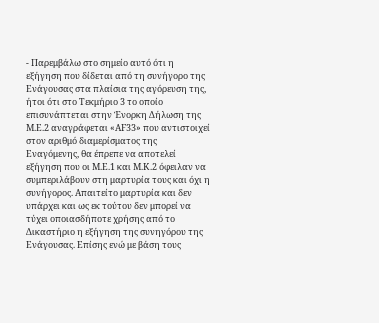- Παρεμβάλω στο σημείο αυτό ότι η εξήγηση που δίδεται από τη συνήγορο της Ενάγουσας στα πλαίσια της αγόρευση της, ήτοι ότι στο Τεκμήριο 3 το οποίο επισυνάπτεται στην Ένορκη Δήλωση της Μ.Ε.2 αναγράφεται «ΑF33» που αντιστοιχεί στον αριθμό διαμερίσματος της Εναγόμενης, θα έπρεπε να αποτελεί εξήγηση που οι Μ.Ε.1 και Μ.Κ.2 όφειλαν να συμπεριλάβουν στη μαρτυρία τους και όχι η συνήγορος. Απαιτείτο μαρτυρία και δεν υπάρχει και ως εκ τούτου δεν μπορεί να τύχει οποιασδήποτε χρήσης από το Δικαστήριο η εξήγηση της συνηγόρου της Ενάγουσας. Επίσης ενώ με βάση τους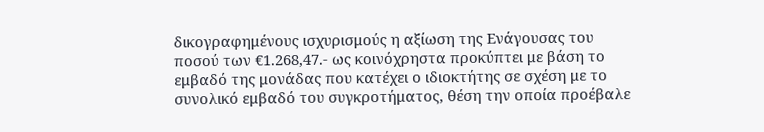δικογραφημένους ισχυρισμούς η αξίωση της Ενάγουσας του ποσού των €1.268,47.- ως κοινόχρηστα προκύπτει με βάση το εμβαδό της μονάδας που κατέχει ο ιδιοκτήτης σε σχέση με το συνολικό εμβαδό του συγκροτήματος, θέση την οποία προέβαλε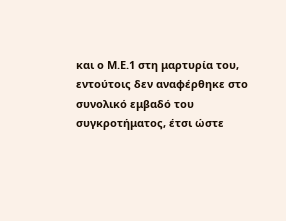και ο Μ.Ε.1 στη μαρτυρία του, εντούτοις δεν αναφέρθηκε στο συνολικό εμβαδό του συγκροτήματος, έτσι ώστε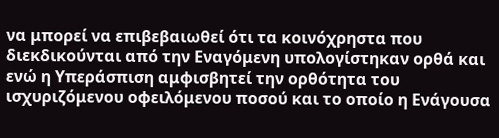να μπορεί να επιβεβαιωθεί ότι τα κοινόχρηστα που διεκδικούνται από την Εναγόμενη υπολογίστηκαν ορθά και ενώ η Υπεράσπιση αμφισβητεί την ορθότητα του ισχυριζόμενου οφειλόμενου ποσού και το οποίο η Ενάγουσα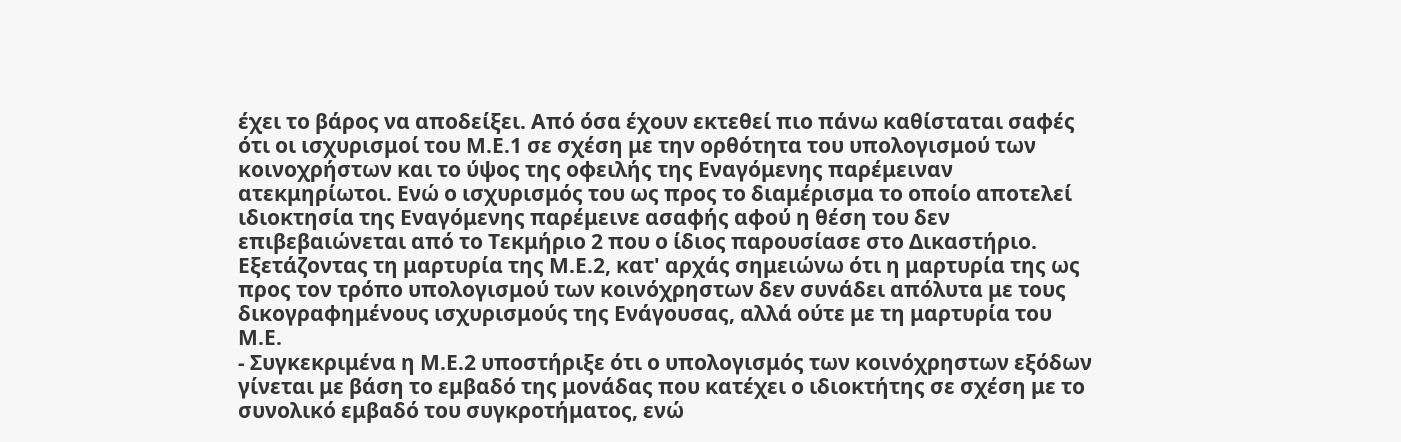έχει το βάρος να αποδείξει. Από όσα έχουν εκτεθεί πιο πάνω καθίσταται σαφές ότι οι ισχυρισμοί του Μ.Ε.1 σε σχέση με την ορθότητα του υπολογισμού των κοινοχρήστων και το ύψος της οφειλής της Εναγόμενης παρέμειναν ατεκμηρίωτοι. Ενώ ο ισχυρισμός του ως προς το διαμέρισμα το οποίο αποτελεί ιδιοκτησία της Εναγόμενης παρέμεινε ασαφής αφού η θέση του δεν επιβεβαιώνεται από το Τεκμήριο 2 που ο ίδιος παρουσίασε στο Δικαστήριο. Εξετάζοντας τη μαρτυρία της Μ.Ε.2, κατ' αρχάς σημειώνω ότι η μαρτυρία της ως προς τον τρόπο υπολογισμού των κοινόχρηστων δεν συνάδει απόλυτα με τους δικογραφημένους ισχυρισμούς της Ενάγουσας, αλλά ούτε με τη μαρτυρία του Μ.Ε.
- Συγκεκριμένα η Μ.Ε.2 υποστήριξε ότι ο υπολογισμός των κοινόχρηστων εξόδων γίνεται με βάση το εμβαδό της μονάδας που κατέχει ο ιδιοκτήτης σε σχέση με το συνολικό εμβαδό του συγκροτήματος, ενώ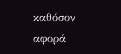καθόσον αφορά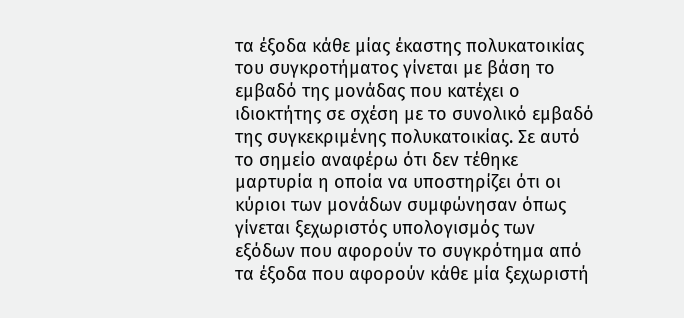τα έξοδα κάθε μίας έκαστης πολυκατοικίας του συγκροτήματος γίνεται με βάση το εμβαδό της μονάδας που κατέχει ο ιδιοκτήτης σε σχέση με το συνολικό εμβαδό της συγκεκριμένης πολυκατοικίας. Σε αυτό το σημείο αναφέρω ότι δεν τέθηκε μαρτυρία η οποία να υποστηρίζει ότι οι κύριοι των μονάδων συμφώνησαν όπως γίνεται ξεχωριστός υπολογισμός των εξόδων που αφορούν το συγκρότημα από τα έξοδα που αφορούν κάθε μία ξεχωριστή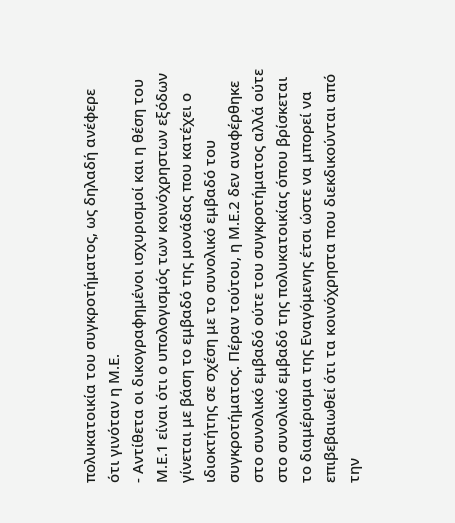πολυκατοικία του συγκροτήματος, ως δηλαδή ανέφερε ότι γινόταν η Μ.Ε.
- Αντίθετα οι δικογραφημένοι ισχυρισμοί και η θέση του Μ.Ε.1 είναι ότι ο υπολογισμός των κοινόχρηστων εξόδων γίνεται με βάση το εμβαδό της μονάδας που κατέχει ο ιδιοκτήτης σε σχέση με το συνολικό εμβαδό του συγκροτήματος. Πέραν τούτου, η Μ.Ε.2 δεν αναφέρθηκε στο συνολικό εμβαδό ούτε του συγκροτήματος αλλά ούτε στο συνολικό εμβαδό της πολυκατοικίας όπου βρίσκεται το διαμέρισμα της Εναγόμενης έτσι ώστε να μπορεί να επιβεβαιωθεί ότι τα κοινόχρηστα που διεκδικούνται από την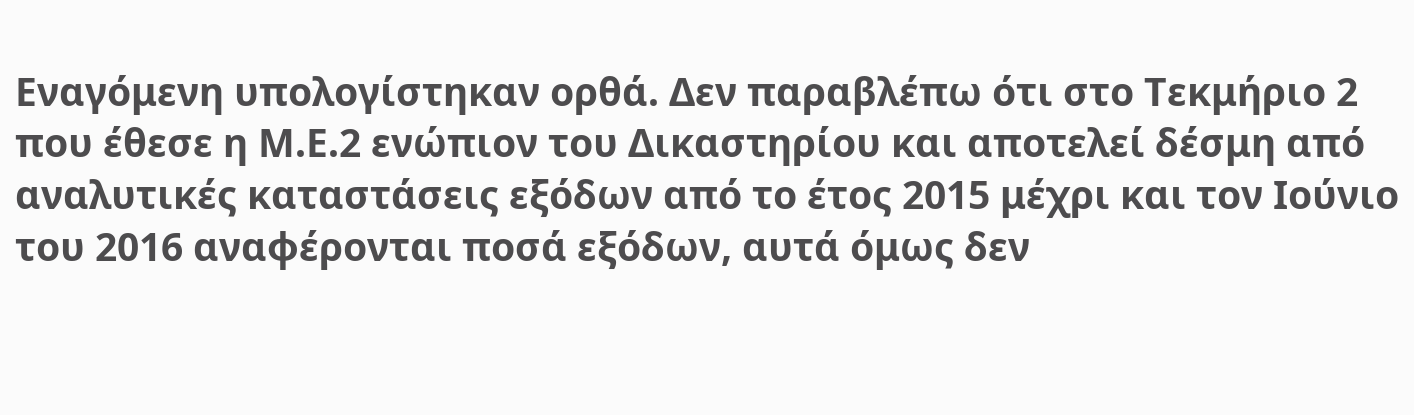Εναγόμενη υπολογίστηκαν ορθά. Δεν παραβλέπω ότι στο Τεκμήριο 2 που έθεσε η Μ.Ε.2 ενώπιον του Δικαστηρίου και αποτελεί δέσμη από αναλυτικές καταστάσεις εξόδων από το έτος 2015 μέχρι και τον Ιούνιο του 2016 αναφέρονται ποσά εξόδων, αυτά όμως δεν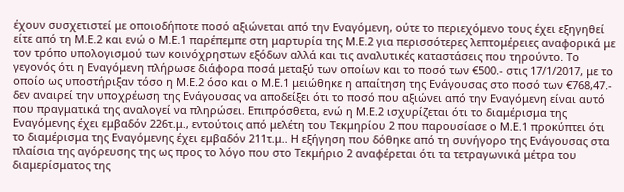έχουν συσχετιστεί με οποιοδήποτε ποσό αξιώνεται από την Εναγόμενη, ούτε το περιεχόμενο τους έχει εξηγηθεί είτε από τη Μ.Ε.2 και ενώ ο Μ.Ε.1 παρέπεμπε στη μαρτυρία της Μ.Ε.2 για περισσότερες λεπτομέρειες αναφορικά με τον τρόπο υπολογισμού των κοινόχρηστων εξόδων αλλά και τις αναλυτικές καταστάσεις που τηρούντο. Το γεγονός ότι η Εναγόμενη πλήρωσε διάφορα ποσά μεταξύ των οποίων και το ποσό των €500.- στις 17/1/2017, με το οποίο ως υποστήριξαν τόσο η Μ.Ε.2 όσο και ο Μ.Ε.1 μειώθηκε η απαίτηση της Ενάγουσας στο ποσό των €768,47.- δεν αναιρεί την υποχρέωση της Ενάγουσας να αποδείξει ότι το ποσό που αξιώνει από την Εναγόμενη είναι αυτό που πραγματικά της αναλογεί να πληρώσει. Επιπρόσθετα, ενώ η Μ.Ε.2 ισχυρίζεται ότι το διαμέρισμα της Εναγόμενης έχει εμβαδόν 226τ.μ., εντούτοις από μελέτη του Τεκμηρίου 2 που παρουσίασε ο Μ.Ε.1 προκύπτει ότι το διαμέρισμα της Εναγόμενης έχει εμβαδόν 211τ.μ.. Η εξήγηση που δόθηκε από τη συνήγορο της Ενάγουσας στα πλαίσια της αγόρευσης της ως προς το λόγο που στο Τεκμήριο 2 αναφέρεται ότι τα τετραγωνικά μέτρα του διαμερίσματος της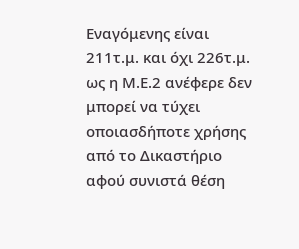Εναγόμενης είναι 211τ.μ. και όχι 226τ.μ. ως η Μ.Ε.2 ανέφερε δεν μπορεί να τύχει οποιασδήποτε χρήσης από το Δικαστήριο αφού συνιστά θέση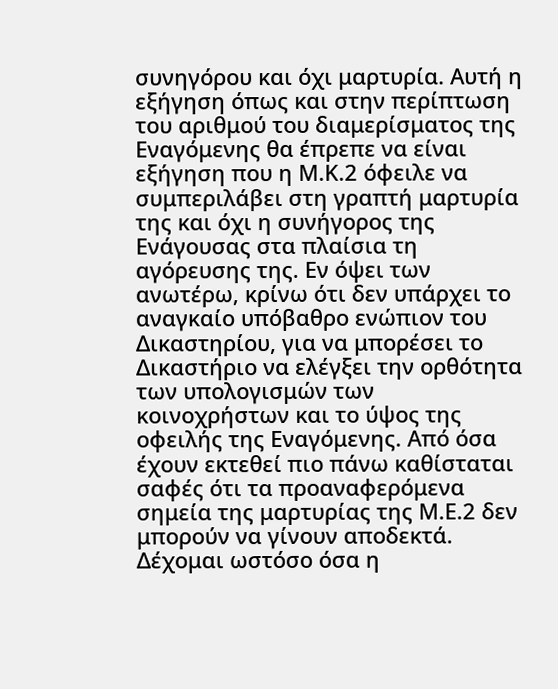συνηγόρου και όχι μαρτυρία. Αυτή η εξήγηση όπως και στην περίπτωση του αριθμού του διαμερίσματος της Εναγόμενης θα έπρεπε να είναι εξήγηση που η Μ.Κ.2 όφειλε να συμπεριλάβει στη γραπτή μαρτυρία της και όχι η συνήγορος της Ενάγουσας στα πλαίσια τη αγόρευσης της. Εν όψει των ανωτέρω, κρίνω ότι δεν υπάρχει το αναγκαίο υπόβαθρο ενώπιον του Δικαστηρίου, για να μπορέσει το Δικαστήριο να ελέγξει την ορθότητα των υπολογισμών των κοινοχρήστων και το ύψος της οφειλής της Εναγόμενης. Από όσα έχουν εκτεθεί πιο πάνω καθίσταται σαφές ότι τα προαναφερόμενα σημεία της μαρτυρίας της Μ.Ε.2 δεν μπορούν να γίνουν αποδεκτά. Δέχομαι ωστόσο όσα η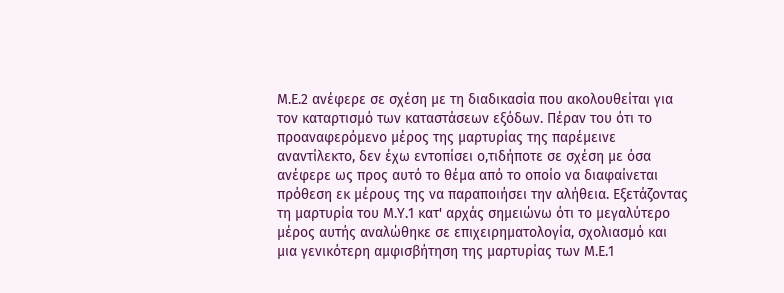Μ.Ε.2 ανέφερε σε σχέση με τη διαδικασία που ακολουθείται για τον καταρτισμό των καταστάσεων εξόδων. Πέραν του ότι το προαναφερόμενο μέρος της μαρτυρίας της παρέμεινε αναντίλεκτο, δεν έχω εντοπίσει ο,τιδήποτε σε σχέση με όσα ανέφερε ως προς αυτό το θέμα από το οποίο να διαφαίνεται πρόθεση εκ μέρους της να παραποιήσει την αλήθεια. Εξετάζοντας τη μαρτυρία του Μ.Υ.1 κατ' αρχάς σημειώνω ότι το μεγαλύτερο μέρος αυτής αναλώθηκε σε επιχειρηματολογία, σχολιασμό και μια γενικότερη αμφισβήτηση της μαρτυρίας των Μ.Ε.1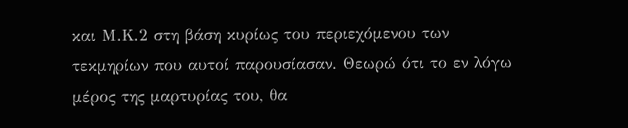και Μ.Κ.2 στη βάση κυρίως του περιεχόμενου των τεκμηρίων που αυτοί παρουσίασαν. Θεωρώ ότι το εν λόγω μέρος της μαρτυρίας του, θα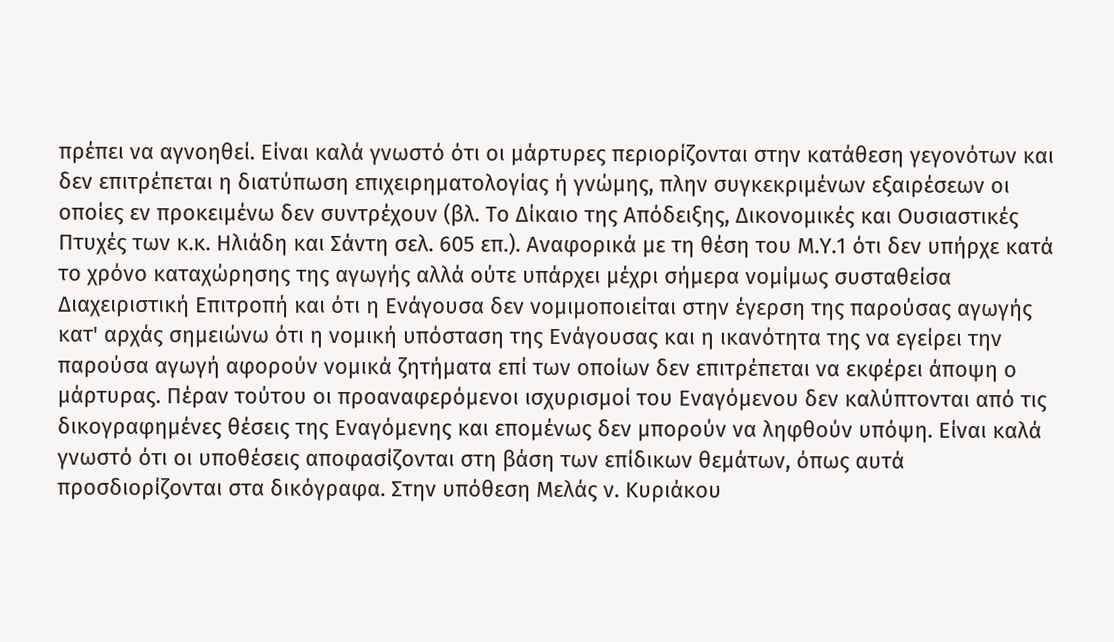πρέπει να αγνοηθεί. Είναι καλά γνωστό ότι οι μάρτυρες περιορίζονται στην κατάθεση γεγονότων και δεν επιτρέπεται η διατύπωση επιχειρηματολογίας ή γνώμης, πλην συγκεκριμένων εξαιρέσεων οι οποίες εν προκειμένω δεν συντρέχουν (βλ. Το Δίκαιο της Απόδειξης, Δικονομικές και Ουσιαστικές Πτυχές των κ.κ. Ηλιάδη και Σάντη σελ. 605 επ.). Αναφορικά με τη θέση του Μ.Υ.1 ότι δεν υπήρχε κατά το χρόνο καταχώρησης της αγωγής αλλά ούτε υπάρχει μέχρι σήμερα νομίμως συσταθείσα Διαχειριστική Επιτροπή και ότι η Ενάγουσα δεν νομιμοποιείται στην έγερση της παρούσας αγωγής κατ' αρχάς σημειώνω ότι η νομική υπόσταση της Ενάγουσας και η ικανότητα της να εγείρει την παρούσα αγωγή αφορούν νομικά ζητήματα επί των οποίων δεν επιτρέπεται να εκφέρει άποψη ο μάρτυρας. Πέραν τούτου οι προαναφερόμενοι ισχυρισμοί του Εναγόμενου δεν καλύπτονται από τις δικογραφημένες θέσεις της Εναγόμενης και επομένως δεν μπορούν να ληφθούν υπόψη. Είναι καλά γνωστό ότι οι υποθέσεις αποφασίζονται στη βάση των επίδικων θεμάτων, όπως αυτά προσδιορίζονται στα δικόγραφα. Στην υπόθεση Μελάς ν. Κυριάκου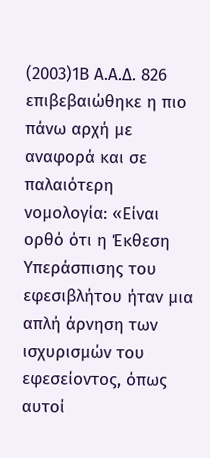(2003)1Β Α.Α.Δ. 826 επιβεβαιώθηκε η πιο πάνω αρχή με αναφορά και σε παλαιότερη νομολογία: «Είναι ορθό ότι η Έκθεση Υπεράσπισης του εφεσιβλήτου ήταν μια απλή άρνηση των ισχυρισμών του εφεσείοντος, όπως αυτοί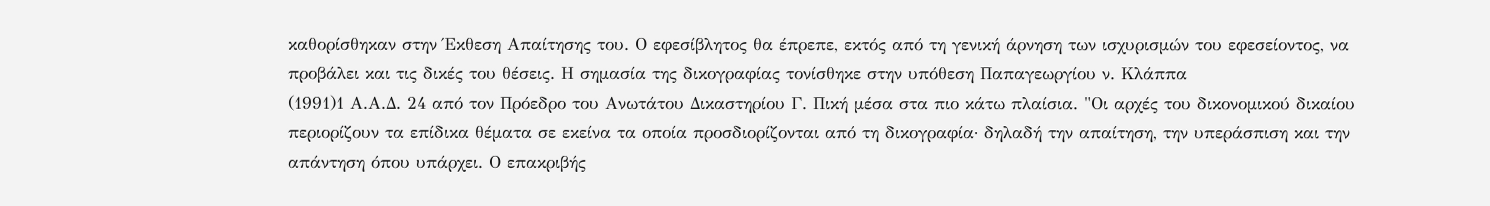καθορίσθηκαν στην Έκθεση Απαίτησης του. Ο εφεσίβλητος θα έπρεπε, εκτός από τη γενική άρνηση των ισχυρισμών του εφεσείοντος, να προβάλει και τις δικές του θέσεις. Η σημασία της δικογραφίας τονίσθηκε στην υπόθεση Παπαγεωργίου ν. Κλάππα
(1991)1 Α.Α.Δ. 24 από τον Πρόεδρο του Ανωτάτου Δικαστηρίου Γ. Πική μέσα στα πιο κάτω πλαίσια. "Οι αρχές του δικονομικού δικαίου περιορίζουν τα επίδικα θέματα σε εκείνα τα οποία προσδιορίζονται από τη δικογραφία· δηλαδή την απαίτηση, την υπεράσπιση και την απάντηση όπου υπάρχει. Ο επακριβής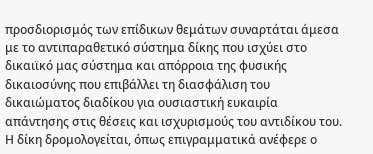προσδιορισμός των επίδικων θεμάτων συναρτάται άμεσα με το αντιπαραθετικό σύστημα δίκης που ισχύει στο δικαιϊκό μας σύστημα και απόρροια της φυσικής δικαιοσύνης που επιβάλλει τη διασφάλιση του δικαιώματος διαδίκου για ουσιαστική ευκαιρία απάντησης στις θέσεις και ισχυρισμούς του αντιδίκου του. Η δίκη δρομολογείται, όπως επιγραμματικά ανέφερε ο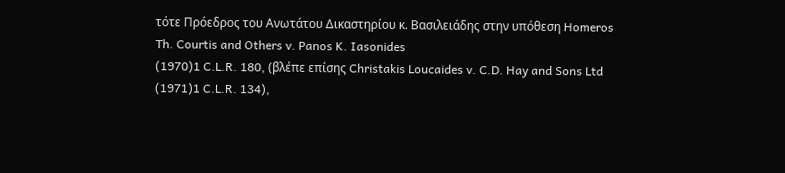τότε Πρόεδρος του Ανωτάτου Δικαστηρίου κ. Βασιλειάδης στην υπόθεση Homeros Th. Courtis and Others v. Panos K. Iasonides
(1970)1 C.L.R. 180, (βλέπε επίσης Christakis Loucaides v. C.D. Hay and Sons Ltd
(1971)1 C.L.R. 134),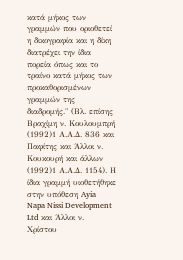κατά μήκος των γραμμών που οριοθετεί η δικογραφία και η δίκη διατρέχει την ίδια πορεία όπως και το τραίνο κατά μήκος των προκαθορισμένων γραμμών της διαδρομής." (Βλ. επίσης Βραχίμη ν. Κουλουμπρή
(1992)1 Α.Α.Δ. 836 και Παφίτης και Άλλοι ν. Κουκουρή και άλλων
(1992)1 Α.Α.Δ. 1154). Η ίδια γραμμή υιοθετήθηκε στην υπόθεση Ayia Napa Nissi Development Ltd και Άλλοι ν. Χρίστου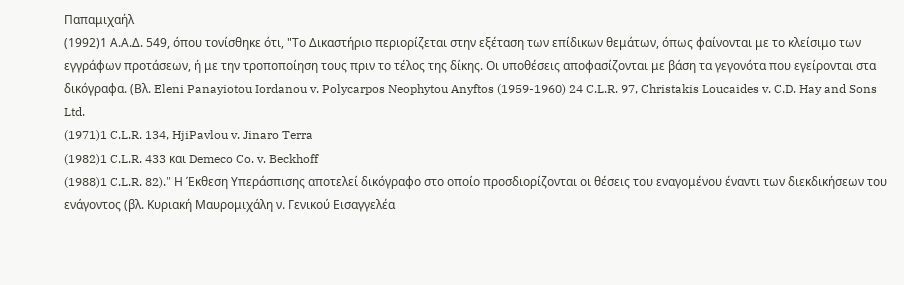Παπαμιχαήλ
(1992)1 Α.Α.Δ. 549, όπου τονίσθηκε ότι, "Το Δικαστήριο περιορίζεται στην εξέταση των επίδικων θεμάτων, όπως φαίνονται με το κλείσιμο των εγγράφων προτάσεων, ή με την τροποποίηση τους πριν το τέλος της δίκης. Οι υποθέσεις αποφασίζονται με βάση τα γεγονότα που εγείρονται στα δικόγραφα. (Βλ. Eleni Panayiotou Iordanou v. Polycarpos Neophytou Anyftos (1959-1960) 24 C.L.R. 97, Christakis Loucaides v. C.D. Hay and Sons Ltd.
(1971)1 C.L.R. 134, HjiPavlou v. Jinaro Terra
(1982)1 C.L.R. 433 και Demeco Co. v. Beckhoff
(1988)1 C.L.R. 82)." Η Έκθεση Υπεράσπισης αποτελεί δικόγραφο στο οποίο προσδιορίζονται οι θέσεις του εναγομένου έναντι των διεκδικήσεων του ενάγοντος (βλ. Κυριακή Μαυρομιχάλη ν. Γενικού Εισαγγελέα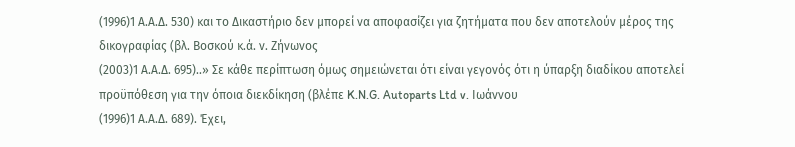(1996)1 Α.Α.Δ. 530) και το Δικαστήριο δεν μπορεί να αποφασίζει για ζητήματα που δεν αποτελούν μέρος της δικογραφίας (βλ. Βοσκού κ.ά. ν. Ζήνωνος
(2003)1 Α.Α.Δ. 695)..» Σε κάθε περίπτωση όμως σημειώνεται ότι είναι γεγονός ότι η ύπαρξη διαδίκου αποτελεί προϋπόθεση για την όποια διεκδίκηση (βλέπε K.N.G. Autoparts Ltd v. Ιωάννου
(1996)1 Α.Α.Δ. 689). Έχει,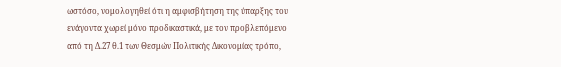ωστόσο, νομολογηθεί ότι η αμφισβήτηση της ύπαρξης του ενάγοντα χωρεί μόνο προδικαστικά, με τον προβλεπόμενο από τη Δ.27 θ.1 των Θεσμών Πολιτικής Δικονομίας τρόπο,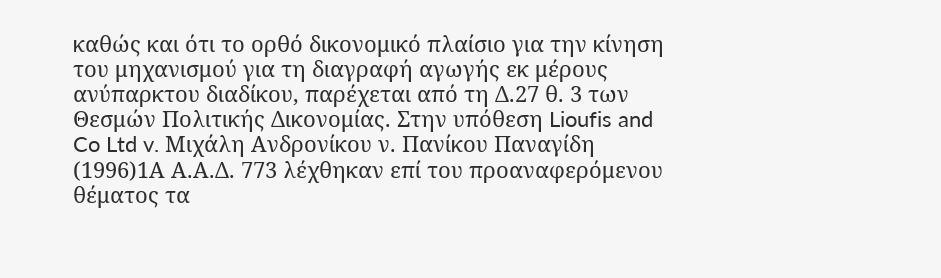καθώς και ότι το ορθό δικονομικό πλαίσιο για την κίνηση του μηχανισμού για τη διαγραφή αγωγής εκ μέρους ανύπαρκτου διαδίκου, παρέχεται από τη Δ.27 θ. 3 των Θεσμών Πολιτικής Δικονομίας. Στην υπόθεση Lioufis and Co Ltd v. Μιχάλη Ανδρονίκου ν. Πανίκου Παναγίδη
(1996)1Α Α.Α.Δ. 773 λέχθηκαν επί του προαναφερόμενου θέματος τα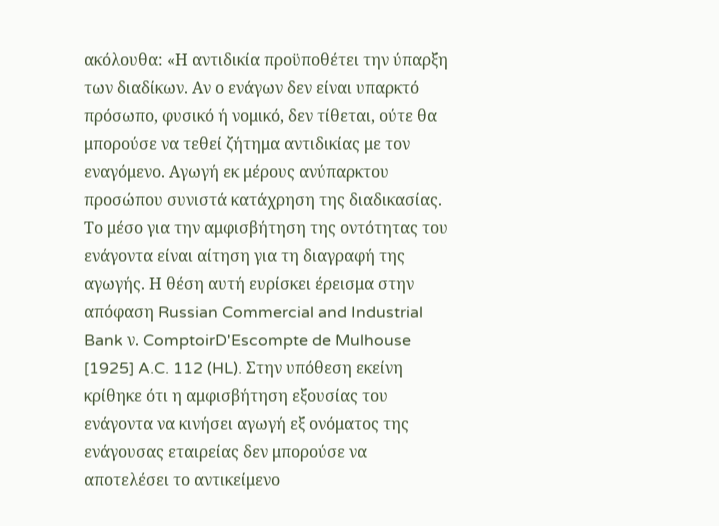ακόλουθα: «Η αντιδικία προϋποθέτει την ύπαρξη των διαδίκων. Αν ο ενάγων δεν είναι υπαρκτό πρόσωπο, φυσικό ή νομικό, δεν τίθεται, ούτε θα μπορούσε να τεθεί ζήτημα αντιδικίας με τον εναγόμενο. Αγωγή εκ μέρους ανύπαρκτου προσώπου συνιστά κατάχρηση της διαδικασίας. Το μέσο για την αμφισβήτηση της οντότητας του ενάγοντα είναι αίτηση για τη διαγραφή της αγωγής. Η θέση αυτή ευρίσκει έρεισμα στην απόφαση Russian Commercial and Industrial Bank ν. ComptoirD'Escompte de Mulhouse [1925] A.C. 112 (HL). Στην υπόθεση εκείνη κρίθηκε ότι η αμφισβήτηση εξουσίας του ενάγοντα να κινήσει αγωγή εξ ονόματος της ενάγουσας εταιρείας δεν μπορούσε να αποτελέσει το αντικείμενο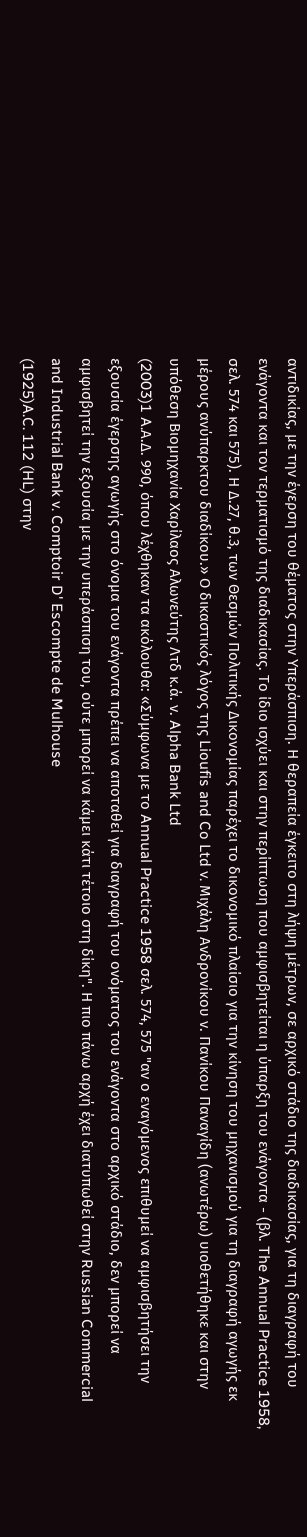αντιδικίας, με την έγερση του θέματος στην Υπεράσπιση. Η θεραπεία έγκειτο στη λήψη μέτρων, σε αρχικό στάδιο της διαδικασίας, για τη διαγραφή του ενάγοντα και τον τερματισμό της διαδικασίας. Το ίδιο ισχύει και στην περίπτωση που αμφισβητείται η ύπαρξη του ενάγοντα - (βλ. The Annual Practice 1958, σελ. 574 και 575). Η Δ.27, θ.3, των Θεσμών Πολιτικής Δικονομίας παρέχει το δικονομικό πλαίσιο για την κίνηση του μηχανισμού για τη διαγραφή αγωγής εκ μέρους ανύπαρκτου διαδίκου.» Ο δικαστικός λόγος της Lioufis and Co Ltd v. Μιχάλη Ανδρονίκου ν. Πανίκου Παναγίδη (ανωτέρω) υιοθετήθηκε και στην υπόθεση Βιομηχανία Χαρίλαος Αλωνεύτης Λτδ κ.ά. ν. Alpha Bank Ltd
(2003)1 A.Α.Δ. 990, όπου λέχθηκαν τα ακόλουθα: «Σύμφωνα με το Annual Practice 1958 σελ. 574, 575 "αν ο εναγόμενος επιθυμεί να αμφισβητήσει την εξουσία έγερσης αγωγής στο όνομα του ενάγοντα πρέπει να αποταθεί για διαγραφή του ονόματος του ενάγοντα στο αρχικό στάδιο, δεν μπορεί να αμφισβητεί την εξουσία με την υπεράσπιση του, ούτε μπορεί να κάμει κάτι τέτοιο στη δίκη". Η πιο πάνω αρχή έχει διατυπωθεί στην Russian Commercial and Industrial Bank v. Comptoir D' Escompte de Mulhouse
(1925)A.C. 112 (HL) στην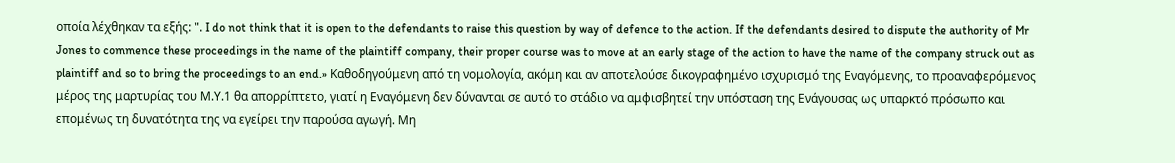οποία λέχθηκαν τα εξής: ". I do not think that it is open to the defendants to raise this question by way of defence to the action. If the defendants desired to dispute the authority of Mr Jones to commence these proceedings in the name of the plaintiff company, their proper course was to move at an early stage of the action to have the name of the company struck out as plaintiff and so to bring the proceedings to an end.» Καθοδηγούμενη από τη νομολογία, ακόμη και αν αποτελούσε δικογραφημένο ισχυρισμό της Εναγόμενης, το προαναφερόμενος μέρος της μαρτυρίας του Μ.Υ.1 θα απορρίπτετο, γιατί η Εναγόμενη δεν δύνανται σε αυτό το στάδιο να αμφισβητεί την υπόσταση της Ενάγουσας ως υπαρκτό πρόσωπο και επομένως τη δυνατότητα της να εγείρει την παρούσα αγωγή. Μη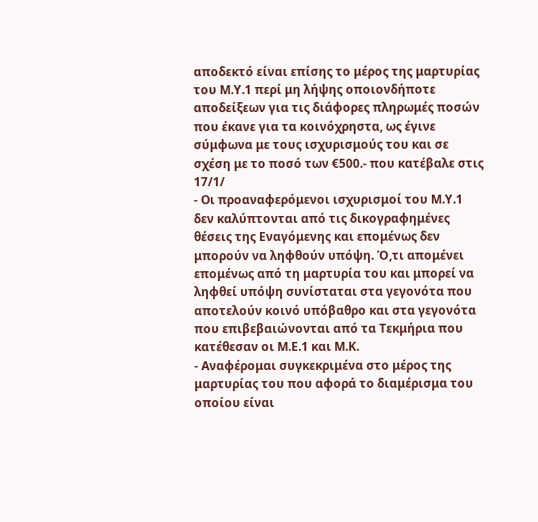αποδεκτό είναι επίσης το μέρος της μαρτυρίας του Μ.Υ.1 περί μη λήψης οποιονδήποτε αποδείξεων για τις διάφορες πληρωμές ποσών που έκανε για τα κοινόχρηστα, ως έγινε σύμφωνα με τους ισχυρισμούς του και σε σχέση με το ποσό των €500.- που κατέβαλε στις 17/1/
- Οι προαναφερόμενοι ισχυρισμοί του Μ.Υ.1 δεν καλύπτονται από τις δικογραφημένες θέσεις της Εναγόμενης και επομένως δεν μπορούν να ληφθούν υπόψη. Ό,τι απομένει επομένως από τη μαρτυρία του και μπορεί να ληφθεί υπόψη συνίσταται στα γεγονότα που αποτελούν κοινό υπόβαθρο και στα γεγονότα που επιβεβαιώνονται από τα Τεκμήρια που κατέθεσαν οι Μ.Ε.1 και Μ.Κ.
- Αναφέρομαι συγκεκριμένα στο μέρος της μαρτυρίας του που αφορά το διαμέρισμα του οποίου είναι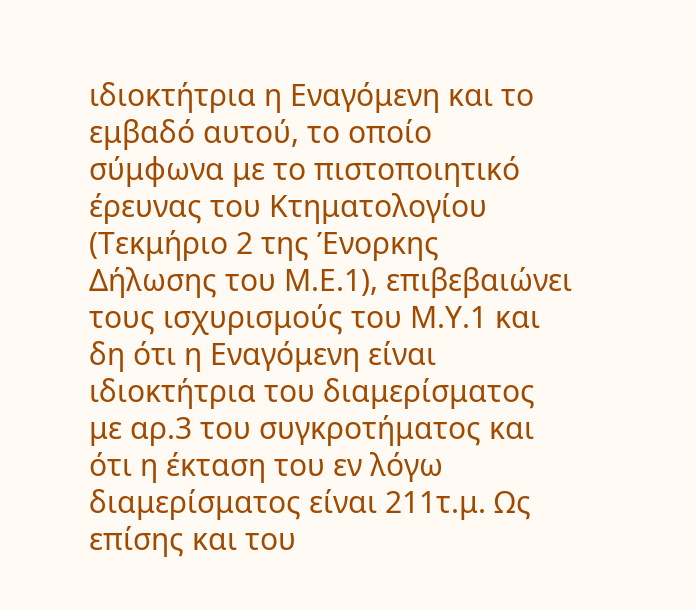ιδιοκτήτρια η Εναγόμενη και το εμβαδό αυτού, το οποίο σύμφωνα με το πιστοποιητικό έρευνας του Κτηματολογίου (Τεκμήριο 2 της Ένορκης Δήλωσης του Μ.Ε.1), επιβεβαιώνει τους ισχυρισμούς του Μ.Υ.1 και δη ότι η Εναγόμενη είναι ιδιοκτήτρια του διαμερίσματος με αρ.3 του συγκροτήματος και ότι η έκταση του εν λόγω διαμερίσματος είναι 211τ.μ. Ως επίσης και του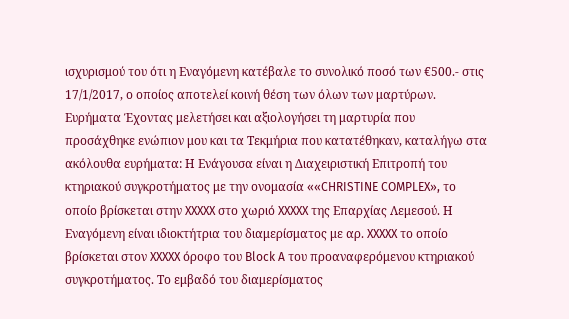ισχυρισμού του ότι η Εναγόμενη κατέβαλε το συνολικό ποσό των €500.- στις 17/1/2017, ο οποίος αποτελεί κοινή θέση των όλων των μαρτύρων. Ευρήματα Έχοντας μελετήσει και αξιολογήσει τη μαρτυρία που προσάχθηκε ενώπιον μου και τα Τεκμήρια που κατατέθηκαν, καταλήγω στα ακόλουθα ευρήματα: Η Ενάγουσα είναι η Διαχειριστική Επιτροπή του κτηριακού συγκροτήματος με την ονομασία ««CHRISTINE COMPLEX», το οποίο βρίσκεται στην XXXXX στο χωριό XXXXX της Επαρχίας Λεμεσού. Η Εναγόμενη είναι ιδιοκτήτρια του διαμερίσματος με αρ. XXXXX το οποίο βρίσκεται στον XXXXX όροφο του Block A του προαναφερόμενου κτηριακού συγκροτήματος. Το εμβαδό του διαμερίσματος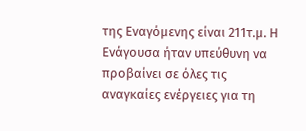της Εναγόμενης είναι 211τ.μ. Η Ενάγουσα ήταν υπεύθυνη να προβαίνει σε όλες τις αναγκαίες ενέργειες για τη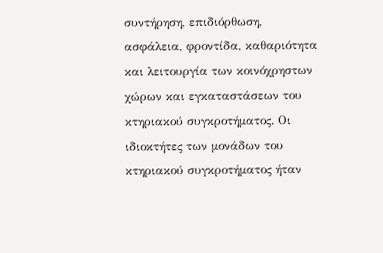συντήρηση, επιδιόρθωση, ασφάλεια, φροντίδα, καθαριότητα και λειτουργία των κοινόχρηστων χώρων και εγκαταστάσεων του κτηριακού συγκροτήματος. Οι ιδιοκτήτες των μονάδων του κτηριακού συγκροτήματος ήταν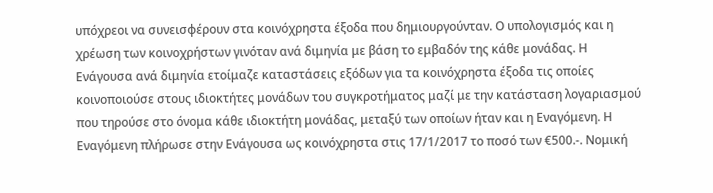υπόχρεοι να συνεισφέρουν στα κοινόχρηστα έξοδα που δημιουργούνταν. Ο υπολογισμός και η χρέωση των κοινοχρήστων γινόταν ανά διμηνία με βάση το εμβαδόν της κάθε μονάδας. Η Ενάγουσα ανά διμηνία ετοίμαζε καταστάσεις εξόδων για τα κοινόχρηστα έξοδα τις οποίες κοινοποιούσε στους ιδιοκτήτες μονάδων του συγκροτήματος μαζί με την κατάσταση λογαριασμού που τηρούσε στο όνομα κάθε ιδιοκτήτη μονάδας, μεταξύ των οποίων ήταν και η Εναγόμενη. Η Εναγόμενη πλήρωσε στην Ενάγουσα ως κοινόχρηστα στις 17/1/2017 το ποσό των €500.-. Νομική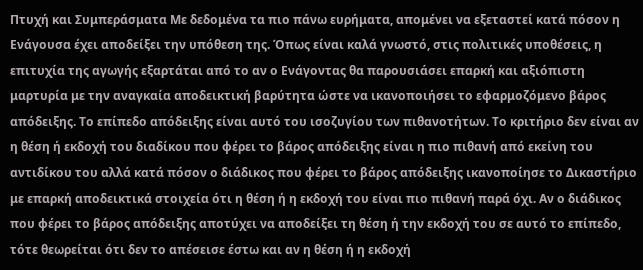Πτυχή και Συμπεράσματα Με δεδομένα τα πιο πάνω ευρήματα, απομένει να εξεταστεί κατά πόσον η Ενάγουσα έχει αποδείξει την υπόθεση της. Όπως είναι καλά γνωστό, στις πολιτικές υποθέσεις, η επιτυχία της αγωγής εξαρτάται από το αν ο Ενάγοντας θα παρουσιάσει επαρκή και αξιόπιστη μαρτυρία με την αναγκαία αποδεικτική βαρύτητα ώστε να ικανοποιήσει το εφαρμοζόμενο βάρος απόδειξης. Το επίπεδο απόδειξης είναι αυτό του ισοζυγίου των πιθανοτήτων. Το κριτήριο δεν είναι αν η θέση ή εκδοχή του διαδίκου που φέρει το βάρος απόδειξης είναι η πιο πιθανή από εκείνη του αντιδίκου του αλλά κατά πόσον ο διάδικος που φέρει το βάρος απόδειξης ικανοποίησε το Δικαστήριο με επαρκή αποδεικτικά στοιχεία ότι η θέση ή η εκδοχή του είναι πιο πιθανή παρά όχι. Αν ο διάδικος που φέρει το βάρος απόδειξης αποτύχει να αποδείξει τη θέση ή την εκδοχή του σε αυτό το επίπεδο, τότε θεωρείται ότι δεν το απέσεισε έστω και αν η θέση ή η εκδοχή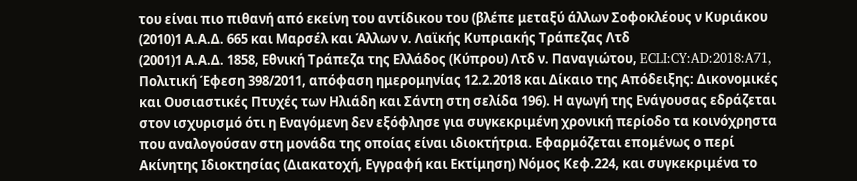του είναι πιο πιθανή από εκείνη του αντίδικου του (βλέπε μεταξύ άλλων Σοφοκλέους ν Κυριάκου
(2010)1 Α.Α.Δ. 665 και Μαρσέλ και Άλλων ν. Λαϊκής Κυπριακής Τράπεζας Λτδ
(2001)1 Α.Α.Δ. 1858, Εθνική Τράπεζα της Ελλάδος (Κύπρου) Λτδ ν. Παναγιώτου, ECLI:CY:AD:2018:A71, Πολιτική Έφεση 398/2011, απόφαση ημερομηνίας 12.2.2018 και Δίκαιο της Απόδειξης: Δικονομικές και Ουσιαστικές Πτυχές των Ηλιάδη και Σάντη στη σελίδα 196). Η αγωγή της Ενάγουσας εδράζεται στον ισχυρισμό ότι η Εναγόμενη δεν εξόφλησε για συγκεκριμένη χρονική περίοδο τα κοινόχρηστα που αναλογούσαν στη μονάδα της οποίας είναι ιδιοκτήτρια. Εφαρμόζεται επομένως ο περί Ακίνητης Ιδιοκτησίας (Διακατοχή, Εγγραφή και Εκτίμηση) Νόμος Κεφ.224, και συγκεκριμένα το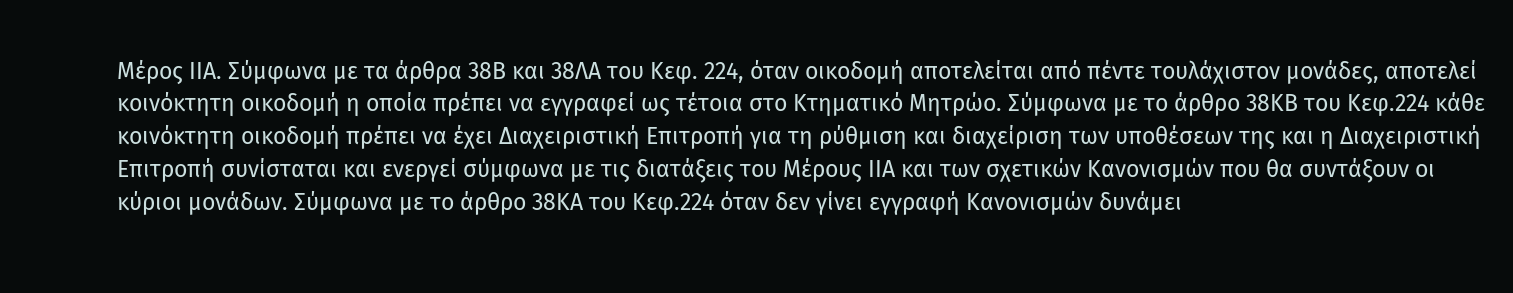Μέρος ΙΙΑ. Σύμφωνα με τα άρθρα 38Β και 38ΛΑ του Κεφ. 224, όταν οικοδομή αποτελείται από πέντε τουλάχιστον μονάδες, αποτελεί κοινόκτητη οικοδομή η οποία πρέπει να εγγραφεί ως τέτοια στο Κτηματικό Μητρώο. Σύμφωνα με το άρθρο 38ΚΒ του Κεφ.224 κάθε κοινόκτητη οικοδομή πρέπει να έχει Διαχειριστική Επιτροπή για τη ρύθμιση και διαχείριση των υποθέσεων της και η Διαχειριστική Επιτροπή συνίσταται και ενεργεί σύμφωνα με τις διατάξεις του Μέρους ΙΙΑ και των σχετικών Κανονισμών που θα συντάξουν οι κύριοι μονάδων. Σύμφωνα με το άρθρο 38ΚΑ του Κεφ.224 όταν δεν γίνει εγγραφή Κανονισμών δυνάμει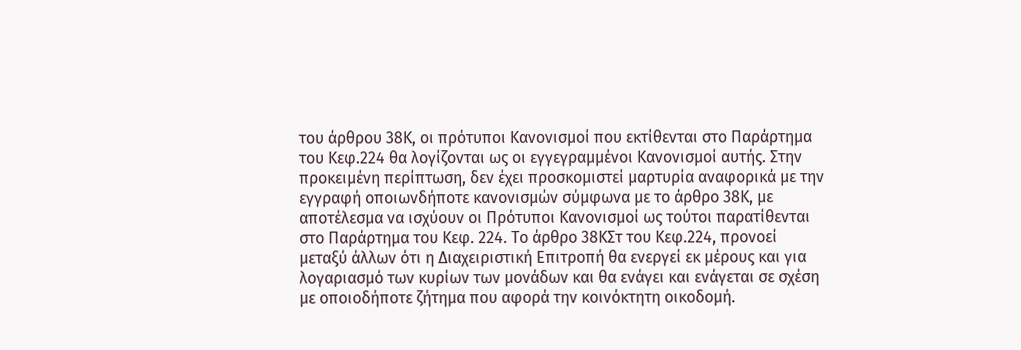του άρθρου 38Κ, οι πρότυποι Κανονισμοί που εκτίθενται στο Παράρτημα του Κεφ.224 θα λογίζονται ως οι εγγεγραμμένοι Κανονισμοί αυτής. Στην προκειμένη περίπτωση, δεν έχει προσκομιστεί μαρτυρία αναφορικά με την εγγραφή οποιωνδήποτε κανονισμών σύμφωνα με το άρθρο 38Κ, με αποτέλεσμα να ισχύουν οι Πρότυποι Κανονισμοί ως τούτοι παρατίθενται στο Παράρτημα του Κεφ. 224. Το άρθρο 38ΚΣτ του Κεφ.224, προνοεί μεταξύ άλλων ότι η Διαχειριστική Επιτροπή θα ενεργεί εκ μέρους και για λογαριασμό των κυρίων των μονάδων και θα ενάγει και ενάγεται σε σχέση με οποιοδήποτε ζήτημα που αφορά την κοινόκτητη οικοδομή.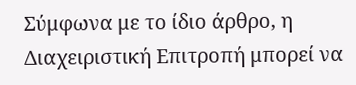Σύμφωνα με το ίδιο άρθρο, η Διαχειριστική Επιτροπή μπορεί να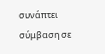συνάπτει σύμβαση σε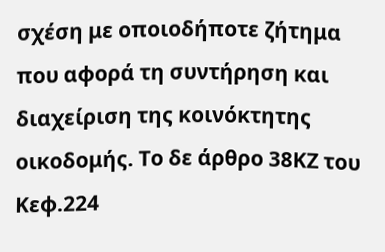σχέση με οποιοδήποτε ζήτημα που αφορά τη συντήρηση και διαχείριση της κοινόκτητης οικοδομής. Το δε άρθρο 38ΚΖ του Κεφ.224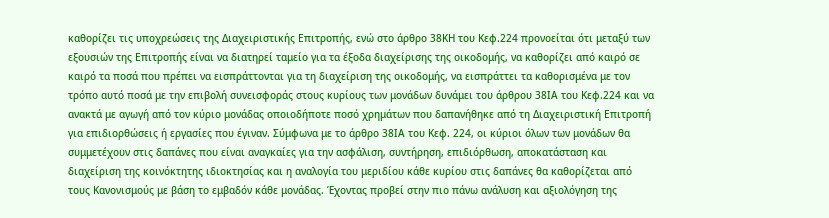καθορίζει τις υποχρεώσεις της Διαχειριστικής Επιτροπής, ενώ στο άρθρο 38ΚΗ του Κεφ.224 προνοείται ότι μεταξύ των εξουσιών της Επιτροπής είναι να διατηρεί ταμείο για τα έξοδα διαχείρισης της οικοδομής, να καθορίζει από καιρό σε καιρό τα ποσά που πρέπει να εισπράττονται για τη διαχείριση της οικοδομής, να εισπράττει τα καθορισμένα με τον τρόπο αυτό ποσά με την επιβολή συνεισφοράς στους κυρίους των μονάδων δυνάμει του άρθρου 38ΙΑ του Κεφ.224 και να ανακτά με αγωγή από τον κύριο μονάδας οποιοδήποτε ποσό χρημάτων που δαπανήθηκε από τη Διαχειριστική Επιτροπή για επιδιορθώσεις ή εργασίες που έγιναν. Σύμφωνα με το άρθρο 38ΙΑ του Κεφ. 224, οι κύριοι όλων των μονάδων θα συμμετέχουν στις δαπάνες που είναι αναγκαίες για την ασφάλιση, συντήρηση, επιδιόρθωση, αποκατάσταση και διαχείριση της κοινόκτητης ιδιοκτησίας και η αναλογία του μεριδίου κάθε κυρίου στις δαπάνες θα καθορίζεται από τους Κανονισμούς με βάση το εμβαδόν κάθε μονάδας. Έχοντας προβεί στην πιο πάνω ανάλυση και αξιολόγηση της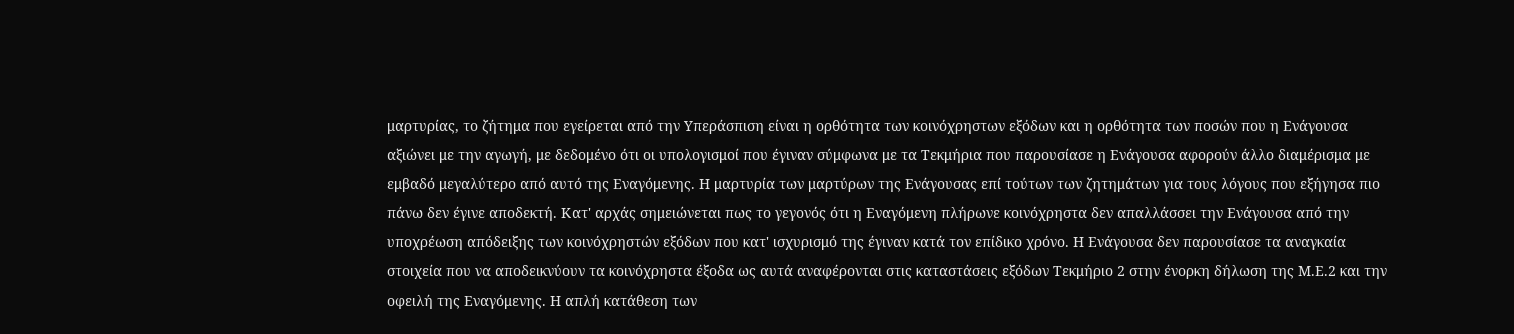μαρτυρίας, το ζήτημα που εγείρεται από την Υπεράσπιση είναι η ορθότητα των κοινόχρηστων εξόδων και η ορθότητα των ποσών που η Ενάγουσα αξιώνει με την αγωγή, με δεδομένο ότι οι υπολογισμοί που έγιναν σύμφωνα με τα Τεκμήρια που παρουσίασε η Ενάγουσα αφορούν άλλο διαμέρισμα με εμβαδό μεγαλύτερο από αυτό της Εναγόμενης. Η μαρτυρία των μαρτύρων της Ενάγουσας επί τούτων των ζητημάτων για τους λόγους που εξήγησα πιο πάνω δεν έγινε αποδεκτή. Κατ' αρχάς σημειώνεται πως το γεγονός ότι η Εναγόμενη πλήρωνε κοινόχρηστα δεν απαλλάσσει την Ενάγουσα από την υποχρέωση απόδειξης των κοινόχρηστών εξόδων που κατ' ισχυρισμό της έγιναν κατά τον επίδικο χρόνο. Η Ενάγουσα δεν παρουσίασε τα αναγκαία στοιχεία που να αποδεικνύουν τα κοινόχρηστα έξοδα ως αυτά αναφέρονται στις καταστάσεις εξόδων Τεκμήριο 2 στην ένορκη δήλωση της Μ.Ε.2 και την οφειλή της Εναγόμενης. Η απλή κατάθεση των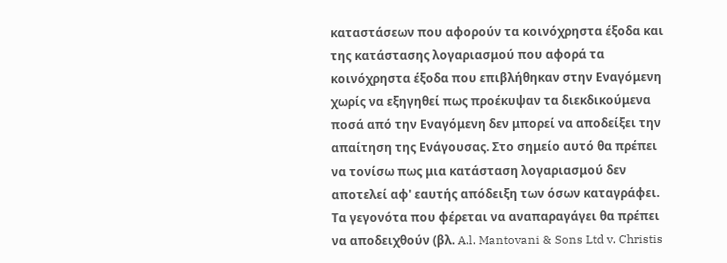καταστάσεων που αφορούν τα κοινόχρηστα έξοδα και της κατάστασης λογαριασμού που αφορά τα κοινόχρηστα έξοδα που επιβλήθηκαν στην Εναγόμενη χωρίς να εξηγηθεί πως προέκυψαν τα διεκδικούμενα ποσά από την Εναγόμενη δεν μπορεί να αποδείξει την απαίτηση της Ενάγουσας. Στο σημείο αυτό θα πρέπει να τονίσω πως μια κατάσταση λογαριασμού δεν αποτελεί αφ' εαυτής απόδειξη των όσων καταγράφει. Τα γεγονότα που φέρεται να αναπαραγάγει θα πρέπει να αποδειχθούν (βλ. A.l. Mantovani & Sons Ltd v. Christis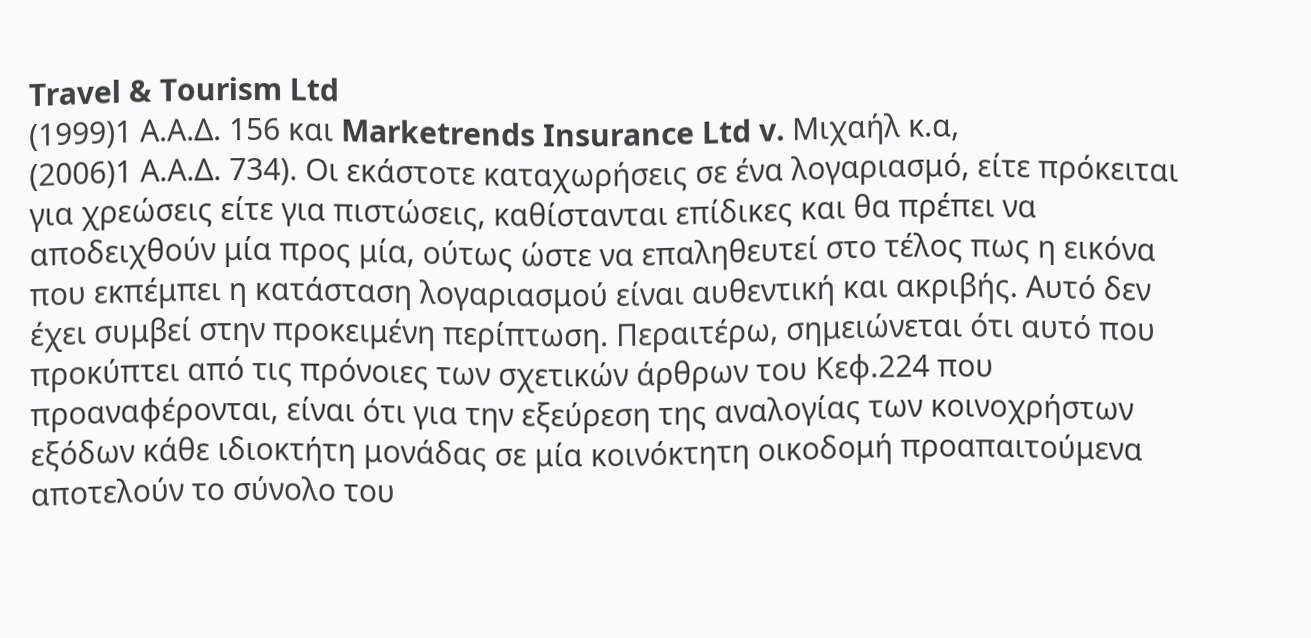Travel & Tourism Ltd
(1999)1 Α.Α.Δ. 156 και Marketrends Insurance Ltd v. Μιχαήλ κ.α,
(2006)1 Α.Α.Δ. 734). Οι εκάστοτε καταχωρήσεις σε ένα λογαριασμό, είτε πρόκειται για χρεώσεις είτε για πιστώσεις, καθίστανται επίδικες και θα πρέπει να αποδειχθούν μία προς μία, ούτως ώστε να επαληθευτεί στο τέλος πως η εικόνα που εκπέμπει η κατάσταση λογαριασμού είναι αυθεντική και ακριβής. Αυτό δεν έχει συμβεί στην προκειμένη περίπτωση. Περαιτέρω, σημειώνεται ότι αυτό που προκύπτει από τις πρόνοιες των σχετικών άρθρων του Κεφ.224 που προαναφέρονται, είναι ότι για την εξεύρεση της αναλογίας των κοινοχρήστων εξόδων κάθε ιδιοκτήτη μονάδας σε μία κοινόκτητη οικοδομή προαπαιτούμενα αποτελούν το σύνολο του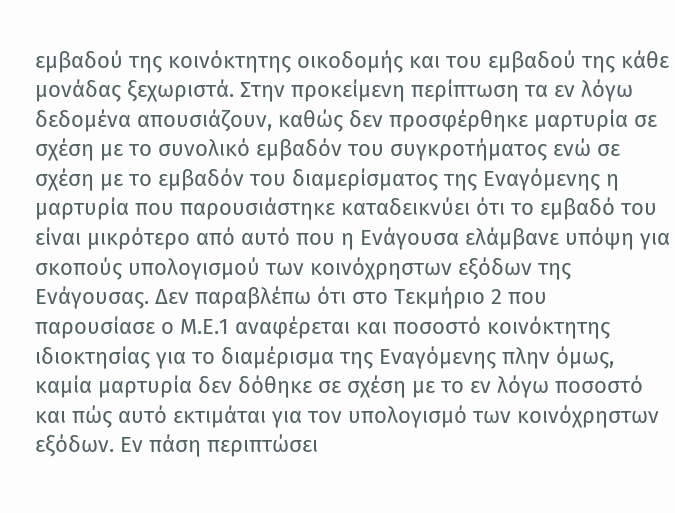εμβαδού της κοινόκτητης οικοδομής και του εμβαδού της κάθε μονάδας ξεχωριστά. Στην προκείμενη περίπτωση τα εν λόγω δεδομένα απουσιάζουν, καθώς δεν προσφέρθηκε μαρτυρία σε σχέση με το συνολικό εμβαδόν του συγκροτήματος ενώ σε σχέση με το εμβαδόν του διαμερίσματος της Εναγόμενης η μαρτυρία που παρουσιάστηκε καταδεικνύει ότι το εμβαδό του είναι μικρότερο από αυτό που η Ενάγουσα ελάμβανε υπόψη για σκοπούς υπολογισμού των κοινόχρηστων εξόδων της Ενάγουσας. Δεν παραβλέπω ότι στο Τεκμήριο 2 που παρουσίασε ο Μ.Ε.1 αναφέρεται και ποσοστό κοινόκτητης ιδιοκτησίας για το διαμέρισμα της Εναγόμενης πλην όμως, καμία μαρτυρία δεν δόθηκε σε σχέση με το εν λόγω ποσοστό και πώς αυτό εκτιμάται για τον υπολογισμό των κοινόχρηστων εξόδων. Εν πάση περιπτώσει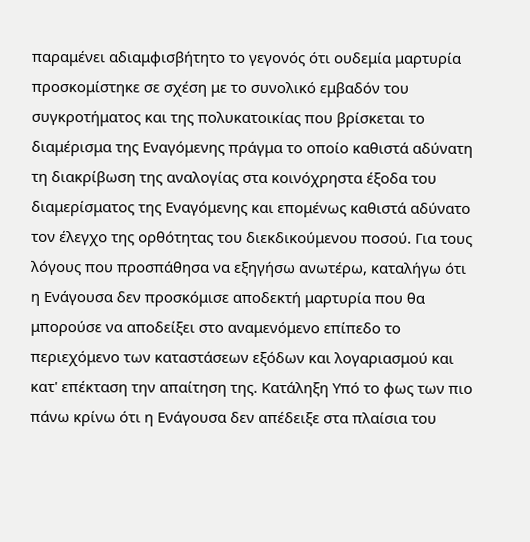παραμένει αδιαμφισβήτητο το γεγονός ότι ουδεμία μαρτυρία προσκομίστηκε σε σχέση με το συνολικό εμβαδόν του συγκροτήματος και της πολυκατοικίας που βρίσκεται το διαμέρισμα της Εναγόμενης πράγμα το οποίο καθιστά αδύνατη τη διακρίβωση της αναλογίας στα κοινόχρηστα έξοδα του διαμερίσματος της Εναγόμενης και επομένως καθιστά αδύνατο τον έλεγχο της ορθότητας του διεκδικούμενου ποσού. Για τους λόγους που προσπάθησα να εξηγήσω ανωτέρω, καταλήγω ότι η Ενάγουσα δεν προσκόμισε αποδεκτή μαρτυρία που θα μπορούσε να αποδείξει στο αναμενόμενο επίπεδο το περιεχόμενο των καταστάσεων εξόδων και λογαριασμού και κατ' επέκταση την απαίτηση της. Κατάληξη Υπό το φως των πιο πάνω κρίνω ότι η Ενάγουσα δεν απέδειξε στα πλαίσια του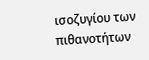ισοζυγίου των πιθανοτήτων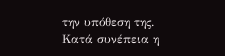την υπόθεση της. Κατά συνέπεια η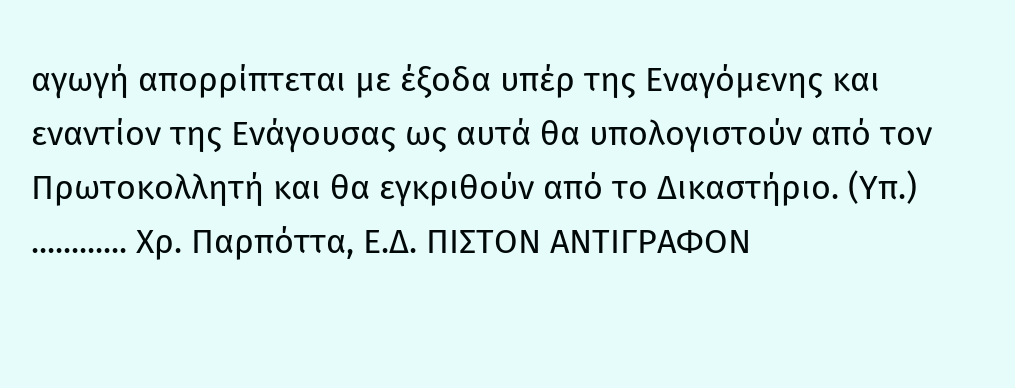αγωγή απορρίπτεται με έξοδα υπέρ της Εναγόμενης και εναντίον της Ενάγουσας ως αυτά θα υπολογιστούν από τον Πρωτοκολλητή και θα εγκριθούν από το Δικαστήριο. (Υπ.) ............ Χρ. Παρπόττα, Ε.Δ. ΠΙΣΤΟΝ ΑΝΤΙΓΡΑΦΟΝ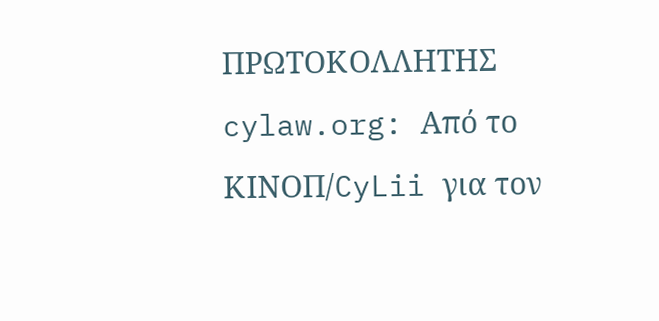ΠΡΩΤΟΚΟΛΛΗΤΗΣ cylaw.org: Από το ΚΙΝOΠ/CyLii για τον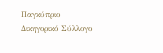Παγκύπριο Δικηγορικό Σύλλογο